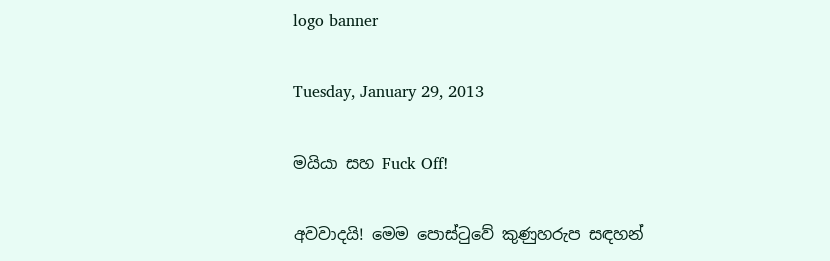logo banner

Tuesday, January 29, 2013

මයියා සහ Fuck Off!

අවවාදයි! මෙම පොස්ටුවේ කුණුහරුප සඳහන්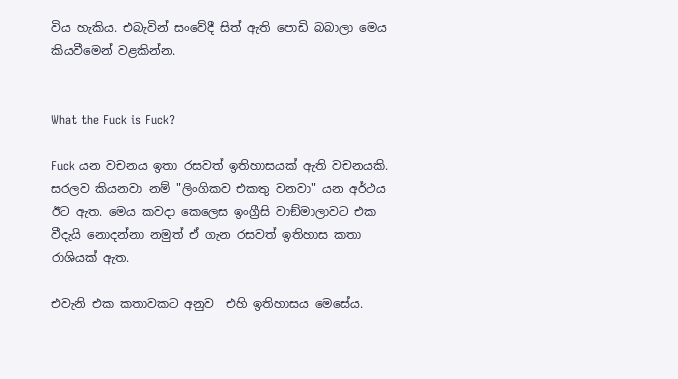විය හැකිය. එබැවින් සංවේදී සිත් ඇති පොඩි බබාලා මෙය කියවීමෙන් වළකින්න.


What the Fuck is Fuck?

Fuck යන වචනය ඉතා රසවත් ඉතිහාසයක් ඇති වචනයකි. සරලව කියනවා නම් "ලිංගිකව එකතු වනවා" යන අර්ථය ඊට ඇත. මෙය කවදා කෙලෙස ඉංග්‍රීසි වාඞ්මාලාවට එක වීදැයි නොදන්නා නමුත් ඒ ගැන රසවත් ඉතිහාස කතා රාශියක් ඇත.

එවැනි එක කතාවකට අනුව  එහි ඉතිහාසය මෙසේය.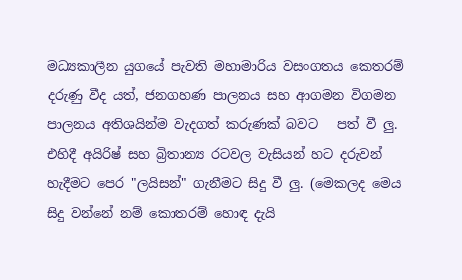මධ්‍යකාලීන යුගයේ පැවති මහාමාරිය වසංගතය කෙතරම් දරුණු වීද යත්, ජනගහණ පාලනය සහ ආගමන විගමන පාලනය අතිශයින්ම වැදගත් කරුණක් බවට   පත් වී ලු. එහිදී අයිරිෂ් සහ බ්‍රිතාන්‍ය රටවල වැසියන් හට දරුවන් හැදීමට පෙර "ලයිසන්" ගැනීමට සිදු වී ලු. (මෙකලද මෙය සිදු වන්නේ නම් කොතරම් හොඳ දැයි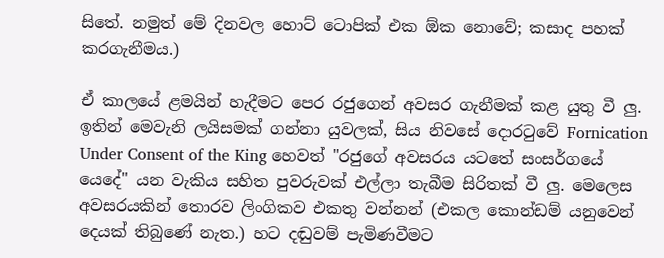සිතේ. නමුත් මේ දිනවල හොට් ටොපික් එක ඕක නොවේ; කසාද පහක් කරගැනීමය.)

ඒ කාලයේ ළමයින් හැදීමට පෙර රජුගෙන් අවසර ගැනීමක් කළ යුතු වී ලු. ඉතින් මෙවැනි ලයිසමක් ගන්නා යුවලක්, සිය නිවසේ දොරටුවේ Fornication Under Consent of the King හෙවත් "රජුගේ අවසරය යටතේ සංසර්ගයේ යෙදේ" යන වැකිය සහිත පුවරුවක් එල්ලා තැබීම සිරිතක් වී ලු. මෙලෙස අවසරයකින් තොරව ලිංගිකව එකතු වන්නන් (එකල කොන්ඩම් යනුවෙන් දෙයක් තිබුණේ නැත.) හට දඬුවම් පැමිණවීමට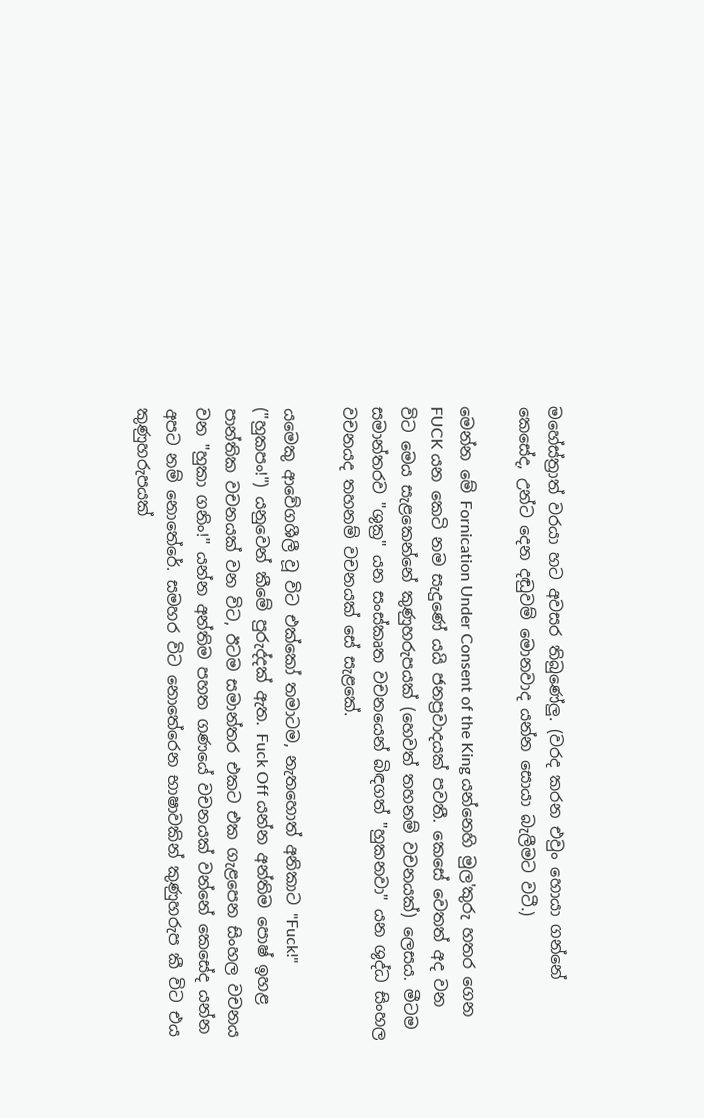මහේස්ත්‍රාත් වරයා හට අවසර තිබුණේලු. (වරද කරන එවුං හොයා ගන්නේ කෙසේද, උන්ට දෙන දඬුවම් මොනවාද යන්න සොයා බැලීමට වටී.)

මෙන්න මේ Fornication Under Consent of the King යන්නෙහි මුල'කුරු හතර ගෙන FUCK යන කෙටි නම සැදුණේ යයි ජනප්‍රවාදයක් පවතී. කෙසේ වෙතත් අද වන විට මෙය සැළකෙන්නේ කුණුහරුපයක් (හෙවත් තහනම් වචනයක්) ලෙසය. මීටම සමාන්තරව "ශුක්‍ර" යන සංස්කෘත වචනයෙන් බිඳගත් "හුකනවා" යන ශුද්ධ සිංහල වචනයද තහනම් වචනයක් සේ සැළකේ.

යමෙකු ආවේගශීලී වූ විට එක්කෝ තමාටම, නැතහොත් අනිකාට "Fuck!" ("හුකපං!") යනුවෙන් කීමේ පුරුද්දක් ඇත. Fuck Off යන්න අන්තිම පොෂ් ඉහළ පාන්තික වචනයක් වන විට, ඊටම සමාන්තර එකට එක ගැළපෙන සිංහල වචනය වන "හුකා ගනිං!" යන්න අන්තිම පහත ගණයේ වචනයක් වන්නේ කෙසේද යන්න අපට නම් නොතේරේ. සමහර විට නොතේරෙන භාෂාවකින් කුණුහරුප කී විට එය කුණුහරුපයක්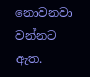නොවනවා වන්නට ඇත.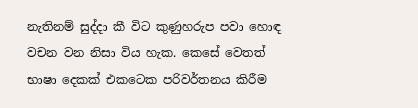නැතිනම් සුද්දා කී විට කුණුහරුප පවා හොඳ වචන වන නිසා විය හැක. කෙසේ වෙතත් භාෂා දෙකක් එකටෙක පරිවර්තනය කිරීම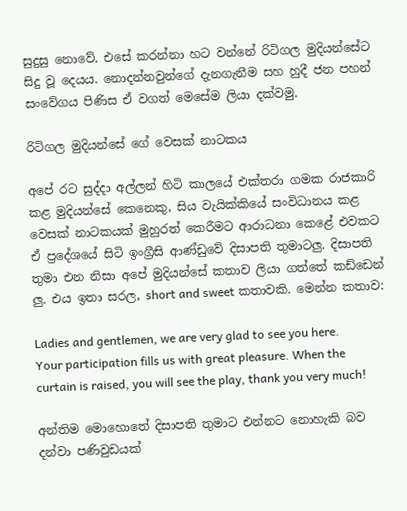සුදුසු නොවේ. එසේ කරන්නා හට වන්නේ රිටිගල මුදියන්සේට සිදු වූ දෙයය. නොදන්නවුන්ගේ දැනගැනීම සහ හුදී ජන පහන් සංවේගය පිණිස ඒ වගත් මෙසේම ලියා දක්වමු.

රිටිගල මුදියන්සේ ගේ වෙසක් නාටකය

අපේ රට සුද්දා අල්ලන් හිටි කාලයේ එක්තරා ගමක රාජකාරි කළ මුදියන්සේ කෙනෙකු, සිය වැයික්කියේ සංවිධානය කළ වෙසක් නාටකයක් මුහුරත් කෙරීමට ආරාධනා කෙළේ එවකට ඒ ප්‍රදේශයේ සිටි ඉංග්‍රීසි ආණ්ඩුවේ දිසාපති තුමාටලු. දිසාපති තුමා එන නිසා අපේ මුදියන්සේ කතාව ලියා ගත්තේ කඩ්ඩෙන් ලු. එය ඉතා සරල, short and sweet කතාවකි. මෙන්න කතාව:

Ladies and gentlemen, we are very glad to see you here. Your participation fills us with great pleasure. When the curtain is raised, you will see the play, thank you very much!

අන්තිම මොහොතේ දිසාපති තුමාට එන්නට නොහැකි බව දන්වා පණිවුඩයක්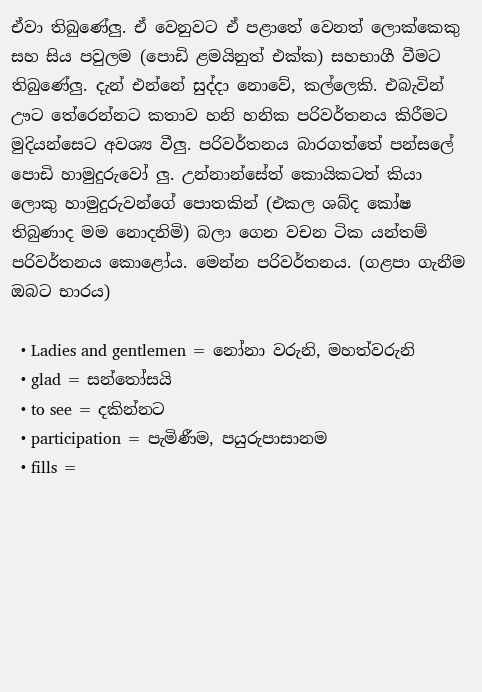ඒවා තිබුණේලු. ඒ වෙනුවට ඒ පළාතේ වෙනත් ලොක්කෙකු සහ සිය පවුලම (පොඩි ළමයිනුත් එක්ක) සහභාගී වීමට තිබුණේලු. දැන් එන්නේ සුද්දා නොවේ, කල්ලෙකි. එබැවින් ඌට තේරෙන්නට කතාව හනි හනික පරිවර්තනය කිරීමට මුදියන්සෙට අවශ්‍ය වීලු. පරිවර්තනය බාරගත්තේ පන්සලේ පොඩි හාමුදුරුවෝ ලු. උන්නාන්සේත් කොයිකටත් කියා ලොකු හාමුදුරුවන්ගේ පොතකින් (එකල ශබ්ද කෝෂ තිබුණාද මම නොදනිමි) බලා ගෙන වචන ටික යන්තම් පරිවර්තනය කොළෝය. මෙන්න පරිවර්තනය. (ගළපා ගැනීම ඔබට භාරය)

  • Ladies and gentlemen = නෝනා වරුනි, මහත්වරුනි
  • glad = සන්තෝසයි
  • to see = දකින්නට
  • participation = පැමිණීම, පයුරුපාසානම
  • fills =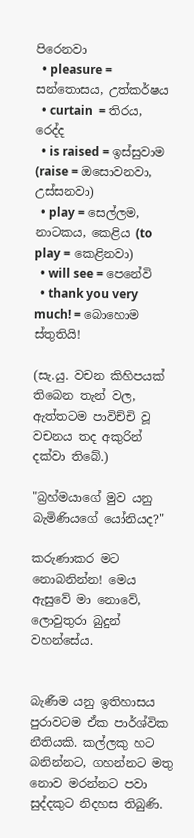පිරෙනවා
  • pleasure = සන්තොසය, උත්කර්ෂය
  • curtain  = තිරය, රෙද්ද
  • is raised = ඉස්සුවාම (raise = ඔසොවනවා, උස්සනවා)
  • play = සෙල්ලම, නාටකය, කෙළිය (to play = කෙළිනවා)
  • will see = පෙනේවි
  • thank you very much! = බොහොම ස්තුතියි!

(සැ.යු. වචන කිහිපයක් තිබෙන තැන් වල, ඇත්තටම පාවිච්චි වූ වචනය තද අකුරින් දක්වා තිබේ.)

"බ්‍රහ්මයාගේ මුව යනු බැමිණියගේ යෝනියද?"

කරුණාකර මට නොබනින්න! මෙය ඇසුවේ මා නොවේ, ලොවුතුරා බුදුන් වහන්සේය.


බැණීම යනු ඉතිහාසය පුරාවටම ඒක පාර්ශ්වික නීතියකි. කල්ලකු හට බනින්නට, ගහන්නට මතු නොව මරන්නට පවා සුද්දකුට නිදහස තිබුණි.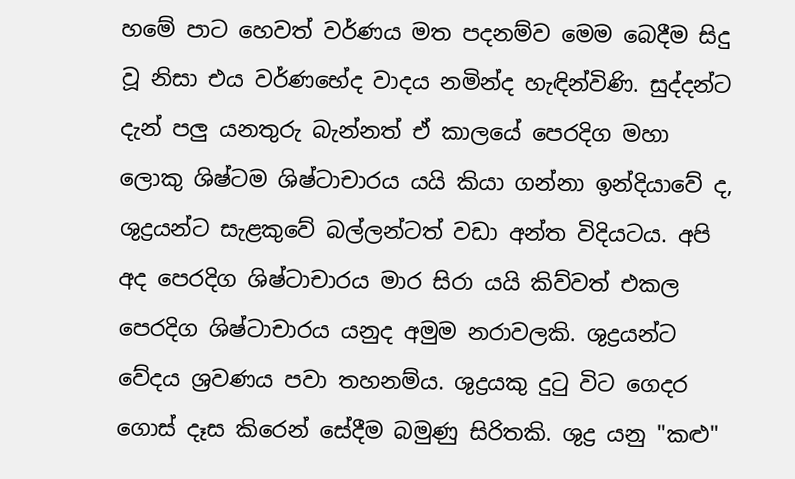හමේ පාට හෙවත් වර්ණය මත පදනම්ව මෙම බෙදීම සිදු වූ නිසා එය වර්ණභේද වාදය නමින්ද හැඳින්විණි. සුද්දන්ට දැන් පලු යනතුරු බැන්නත් ඒ කාලයේ පෙරදිග මහා ලොකු ශිෂ්ටම ශිෂ්ටාචාරය යයි කියා ගන්නා ඉන්දියාවේ ද, ශුද්‍රයන්ට සැළකුවේ බල්ලන්ටත් වඩා අන්ත විදියටය. අපි අද පෙරදිග ශිෂ්ටාචාරය මාර සිරා යයි කිව්වත් එකල පෙරදිග ශිෂ්ටාචාරය යනුද අමුම නරාවලකි. ශුද්‍රයන්ට වේදය ශ්‍රවණය පවා තහනම්ය. ශුද්‍රයකු දුටු විට ගෙදර ගොස් දෑස කිරෙන් සේදීම බමුණු සිරිතකි. ශුද්‍ර යනු "කළු"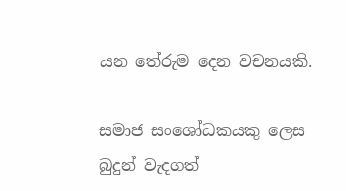යන තේරුම දෙන වචනයකි.

සමාජ සංශෝධකයකු ලෙස බුදුන් වැදගත්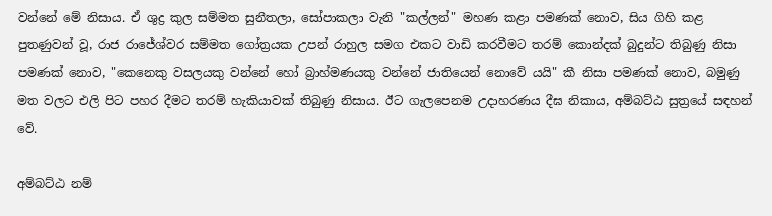වන්නේ මේ නිසාය. ඒ ශුද්‍ර කුල සම්මත සුනීතලා, සෝපාකලා වැනි "කල්ලන්" මහණ කළා පමණක් නොව, සිය ගිහි කළ පුතණුවන් වූ, රාජ රාජේශ්වර සම්මත ගෝත්‍රයක උපන් රාහුල සමග එකට වාඩි කරවීමට තරම් කොන්දක් බුදුන්ට තිබුණු නිසා පමණක් නොව, "කෙනෙකු වසලයකු වන්නේ හෝ බ්‍රාහ්මණයකු වන්නේ ජාතියෙන් නොවේ යයි" කී නිසා පමණක් නොව, බමුණු මත වලට එලි පිට පහර දීමට තරම් හැකියාවක් තිබුණු නිසාය. ඊට ගැලපෙනම උදාහරණය දීඝ නිකාය, අම්බට්ඨ සුත්‍රයේ සඳහන් වේ.

අම්බට්ඨ නම්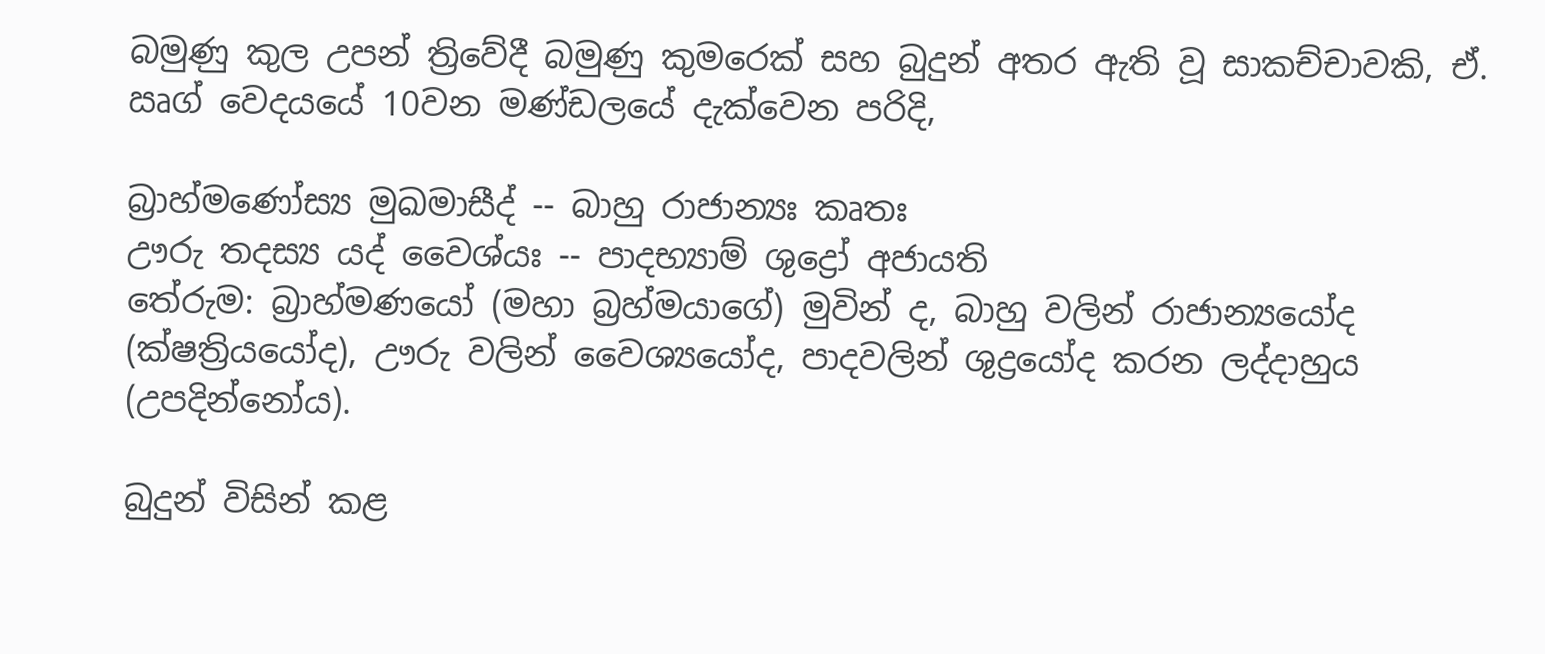බමුණු කුල උපන් ත්‍රිවේදී බමුණු කුමරෙක් සහ බුදුන් අතර ඇති වූ සාකච්චාවකි, ඒ. ඍග් වෙදයයේ 10වන මණ්ඩලයේ දැක්වෙන පරිදි,

බ්‍රාහ්මණෝස්‍ය මුඛමාසීද් -- බාහු රාජාන්‍යඃ කෘතඃ
ඌරු තදස්‍ය යද් වෛශ්යඃ -- පාදභ්‍යාම් ශුද්‍රෝ අජායති
තේරුම: බ්‍රාහ්මණයෝ (මහා බ්‍රහ්මයාගේ) මුවින් ද, බාහු වලින් රාජාන්‍යයෝද (ක්ෂත්‍රියයෝද), ඌරු වලින් වෛශ්‍යයෝද, පාදවලින් ශුද්‍රයෝද කරන ලද්දාහුය (උපදින්නෝය).

බුදුන් විසින් කළ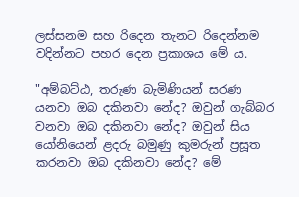ලස්සනම සහ රිදෙන තැනට රිදෙන්නම වදින්නට පහර දෙන ප්‍රකාශය මේ ය.

"අම්බට්ඨ, තරුණ බැමිණියන් සරණ යනවා ඔබ දකිනවා නේද? ඔවුන් ගැබ්බර වනවා ඔබ දකිනවා නේද? ඔවුන් සිය යෝනියෙන් ළදරු බමුණු කුමරුන් ප්‍රසූත කරනවා ඔබ දකිනවා නේද? මේ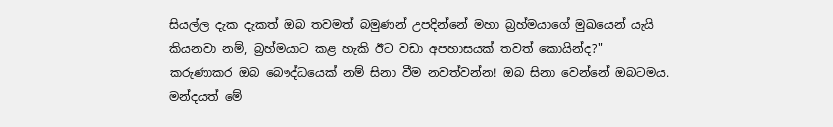සියල්ල දැක දැකත් ඔබ තවමත් බමුණන් උපදින්නේ මහා බ්‍රහ්මයාගේ මුඛයෙන් යැයි කියනවා නම්, බ්‍රහ්මයාට කළ හැකි ඊට වඩා අපහාසයක් තවත් කොයින්ද?"
කරුණාකර ඔබ බෞද්ධයෙක් නම් සිනා වීම නවත්වන්න! ඔබ සිනා වෙන්නේ ඔබටමය. මන්දයත් මේ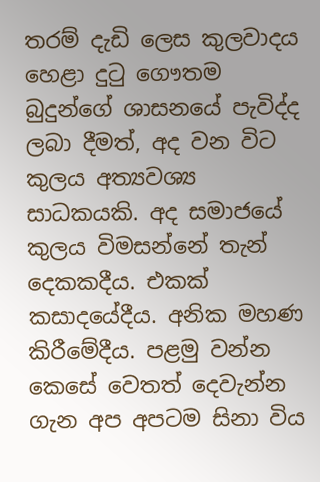තරම් දැඩි ලෙස කුලවාදය හෙළා දුටු ගෞතම බුදුන්ගේ ශාසනයේ පැවිද්ද ලබා දීමත්, අද වන විට කුලය අත්‍යවශ්‍ය සාධකයකි. අද සමාජයේ කුලය විමසන්නේ තැන් දෙකකදීය. එකක් කසාදයේදීය. අනික මහණ කිරීමේදීය. පළමු වන්න කෙසේ වෙතත් දෙවැන්න ගැන අප අපටම සිනා විය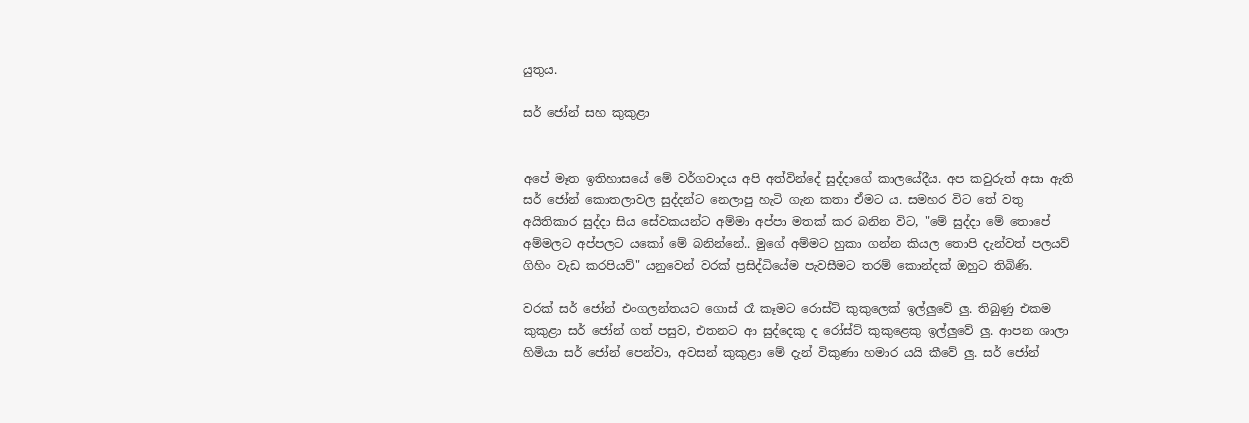යුතුය.

සර් ජෝන් සහ කුකුළා


අපේ මෑත ඉතිහාසයේ මේ වර්ගවාදය අපි අත්වින්දේ සුද්දාගේ කාලයේදීය. අප කවුරුත් අසා ඇති සර් ජෝන් කොතලාවල සුද්දන්ට නෙලාපු හැටි ගැන කතා ඒමට ය. සමහර විට තේ වතු අයිතිකාර සුද්දා සිය සේවකයන්ට අම්මා අප්පා මතක් කර බනින විට, "මේ සුද්දා මේ තොපේ අම්මලට අප්පලට යකෝ මේ බනින්නේ.. මුගේ අම්මට හුකා ගන්න කියල තොපි දැන්වත් පලයව් ගිහිං වැඩ කරපියව්" යනුවෙන් වරක් ප්‍රසිද්ධියේම පැවසීමට තරම් කොන්දක් ඔහුට තිබිණි.

වරක් සර් ජෝන් එංගලන්තයට ගොස් රෑ කෑමට රොස්ට් කුකුලෙක් ඉල්ලුවේ ලු. තිබුණු එකම කුකුළා සර් ජෝන් ගත් පසුව, එතනට ආ සුද්දෙකු ද රෝස්ට් කුකුළෙකු ඉල්ලුවේ ලු. ආපන ශාලා හිමියා සර් ජෝන් පෙන්වා, අවසන් කුකුළා මේ දැන් විකුණා හමාර යයි කීවේ ලු. සර් ජෝන්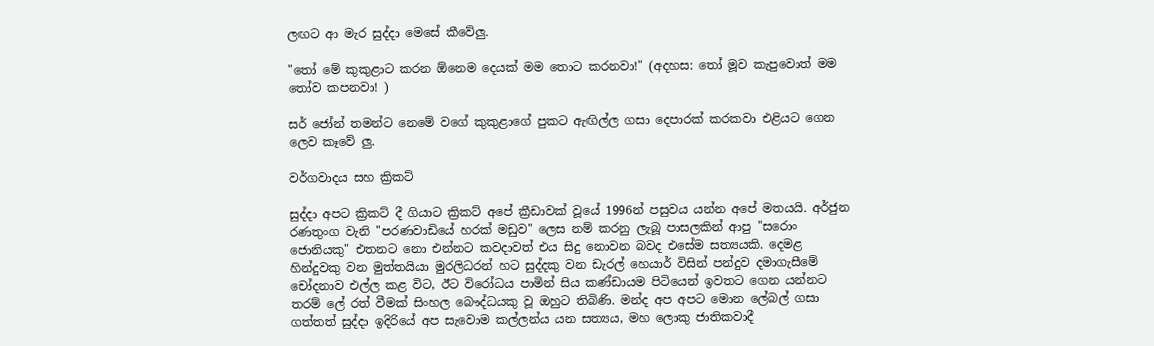ලඟට ආ මැර සුද්දා මෙසේ කීවේලු.

"තෝ මේ කුකුළාට කරන ඕනෙම දෙයක් මම තොට කරනවා!" (අදහස: තෝ මූව කැපුවොත් මම තෝව කපනවා! )

සර් ජෝන් තමන්ට නෙමේ වගේ කුකුළාගේ පුකට ඇඟිල්ල ගසා දෙපාරක් කරකවා එළියට ගෙන ලෙව කෑවේ ලු.

වර්ගවාදය සහ ක්‍රිකට්

සුද්දා අපට ක්‍රිකට් දී ගියාට ක්‍රිකට් අපේ ක්‍රීඩාවක් වූයේ 1996න් පසුවය යන්න අපේ මතයයි. අර්ජුන රණතුංග වැනි "පරණවාඩියේ හරක් මඩුව" ලෙස නම් කරනු ලැබූ පාසලකින් ආපු "සරොං ජොනියකු" එතනට නො එන්නට කවදාවත් එය සිදු නොවන බවද එසේම සත්‍යයකි. දෙමළ හින්දුවකු වන මුත්තයියා මුරලිධරන් හට සුද්දකු වන ඩැරල් හෙයාර් විසින් පන්දුව දමාගැසීමේ චෝදනාව එල්ල කළ විට, ඊට විරෝධය පාමින් සිය කණ්ඩායම පිටියෙන් ඉවතට ගෙන යන්නට තරම් ලේ රත් වීමක් සිංහල බෞද්ධයකු වූ ඔහුට තිබිණි. මන්ද අප අපට මොන ලේබල් ගසා ගත්තත් සුද්දා ඉදිරියේ අප සැවොම කල්ලන්ය යන සත්‍යය, මහ ලොකු ජාතිකවාදී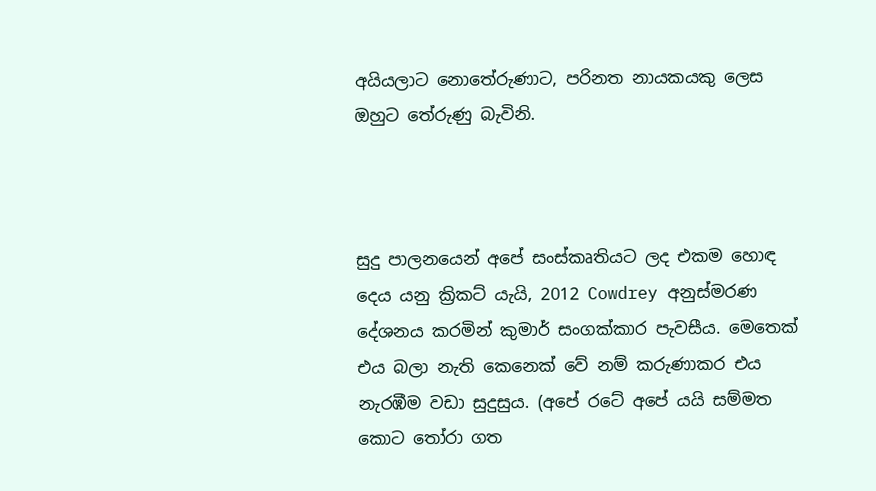අයියලාට නොතේරුණාට, පරිනත නායකයකු ලෙස ඔහුට තේරුණු බැවිනි.



සුදු පාලනයෙන් අපේ සංස්කෘතියට ලද එකම හොඳ දෙය යනු ක්‍රිකට් යැයි, 2012 Cowdrey අනුස්මරණ දේශනය කරමින් කුමාර් සංගක්කාර පැවසීය. මෙතෙක් එය බලා නැති කෙනෙක් වේ නම් කරුණාකර එය නැරඹීම වඩා සුදුසුය. (අපේ රටේ අපේ යයි සම්මත කොට තෝරා ගත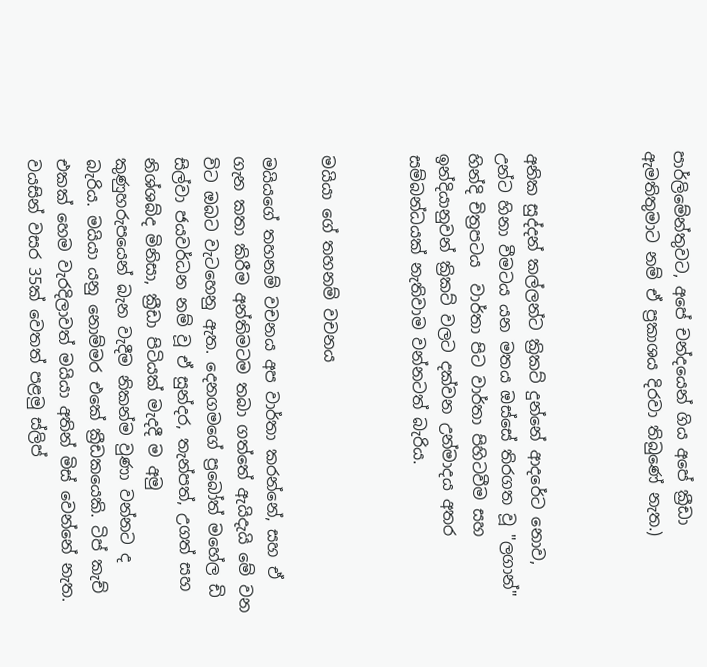පාර්ලිමේන්තුවට, අපේ චන්දයෙන් ගිය අපේ ක්‍රීඩා ඇමතිතුමාට නම් ඒ ප්‍රකාශය දිරවා තිබුණේ නැත.)



අනික සුද්දන් කල්ලන්ට ක්‍රිකට් දුන්නේ ආදරේට නොව, උන්ට හිනා වීමටය යන මතය ඔස්සේ තිරගත වූ "ලගාන්" හින්දි චිත්‍රපටය  වාර්තා පිට වාර්තා පිහිටවීම සහ ඉන්දියානුවන් ක්‍රිකට් වලට දක්වන උන්මාදය අතර සම්බන්ධයක් නැතිවාම වන්නටත් බැරිය.


මයියා ගේ තහනම් වචනය

මයියගේ තහනම් වචනය අප වාර්තා කරන්නේ, සහ ඒ ගැන කතා කිරීම අන්තිමටම තබා ගත්තේ ඇයිදැයි මේ වන විට ඔබට වැටහෙනු ඇත. දෙනගමගේ ප්‍රබෝත් මහේල ඩි සිල්වා ජයවර්ධන නම් වූ ඒ සුන්දර, තැන්පත්, උගත් සහ නිශ්ශබ්ද මිනිසා, ක්‍රීඩා පිටියක් මැදදී ම අමු කුණුහරුපයෙන් බැන වැදීම නිකන්ම වුණා වන්නට ද බැරිය. මයියා යනු නොම්මර එකේ ක්‍රීඩකයෙකි. ටිප් කැච් එකක් හෙම වැරදිලාවත් මයියා අතින් මිස් වෙන්නේ නැත. වයසින් වසර 35ක් වෙතත් පළමු ස්ලිප්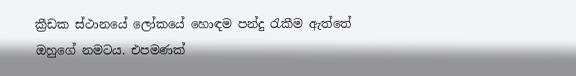ක්‍රීඩක ස්ථානයේ ලෝකයේ හොඳම පන්දු රැකීම ඇත්තේ ඔහුගේ නමටය. එපමණක්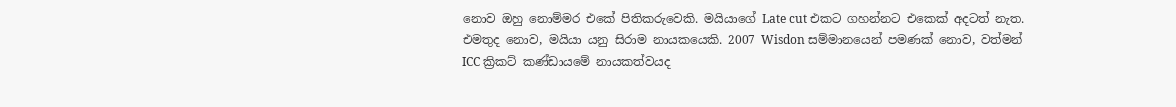නොව ඔහු නොම්මර එකේ පිතිකරුවෙකි. මයියාගේ Late cut එකට ගහන්නට එකෙක් අදටත් නැත. එමතුද නොව, මයියා යනු සිරාම නායකයෙකි. 2007 Wisdon සම්මානයෙන් පමණක් නොව, වත්මන් ICC ක්‍රිකට් කණ්ඩායමේ නායකත්වයද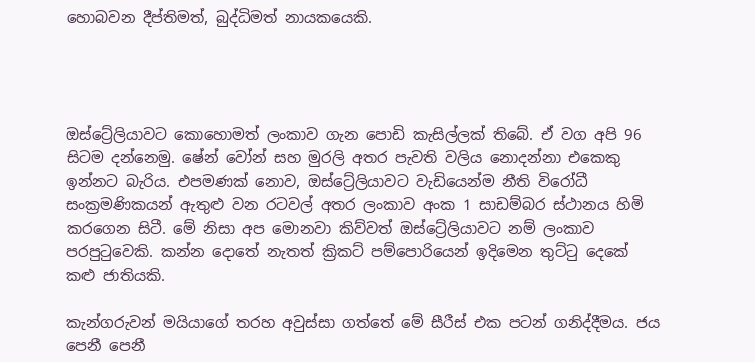හොබවන දීප්තිමත්, බුද්ධිමත් නායකයෙකි.




ඔස්ට්‍රේලියාවට කොහොමත් ලංකාව ගැන පොඩි කැසිල්ලක් තිබේ. ඒ වග අපි 96 සිටම දන්නෙමු. ෂේන් වෝන් සහ මුරලි අතර පැවති වලිය නොදන්නා එකෙකු ඉන්නට බැරිය. එපමණක් නොව, ඔස්ට්‍රේලියාවට වැඩියෙන්ම නීති විරෝධී සංක්‍රමණිකයන් ඇතුළු වන රටවල් අතර ලංකාව අංක 1 සාඩම්බර ස්ථානය හිමි කරගෙන සිටී. මේ නිසා අප මොනවා කිව්වත් ඔස්ට්‍රේලියාවට නම් ලංකාව පරපුටුවෙකි. කන්න දොතේ නැතත් ක්‍රිකට් පම්පොරියෙන් ඉදිමෙන තුට්ටු දෙකේ කළු ජාතියකි.

කැන්ගරුවන් මයියාගේ තරහ අවුස්සා ගත්තේ මේ සීරීස් එක පටන් ගනිද්දීමය. ජය පෙනී පෙනී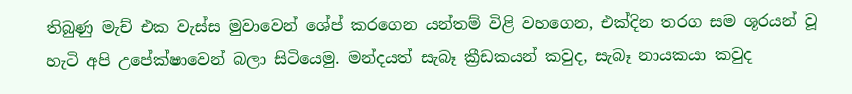තිබුණු මැච් එක වැස්ස මුවාවෙන් ශේප් කරගෙන යන්තම් විළි වහගෙන, එක්දින තරග සම ශූරයන් වූ හැටි අපි උපේක්ෂාවෙන් බලා සිටියෙමු. මන්දයත් සැබෑ ක්‍රීඩකයන් කවුද, සැබෑ නායකයා කවුද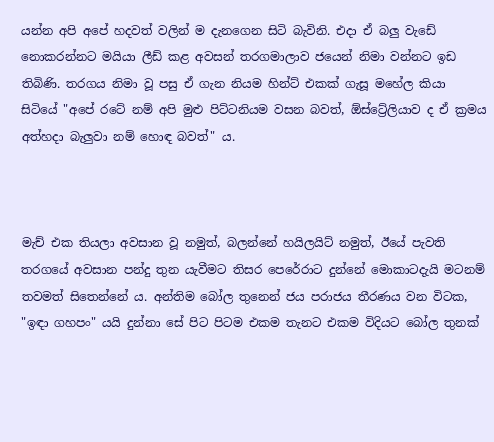යන්න අපි අපේ හදවත් වලින් ම දැනගෙන සිටි බැවිනි. එදා ඒ බලු වැඩේ නොකරන්නට මයියා ලීඩ් කළ අවසන් තරගමාලාව ජයෙන් නිමා වන්නට ඉඩ තිබිණි. තරගය නිමා වූ පසු ඒ ගැන නියම හින්ට් එකක් ගැසූ මහේල කියා සිටියේ "අපේ රටේ නම් අපි මුළු පිට්ටනියම වසන බවත්, ඕස්ට්‍රේලියාව ද ඒ ක්‍රමය අත්හදා බැලුවා නම් හොඳ බවත්" ය.



මැච් එක තියලා අවසාන වූ නමුත්, බලන්නේ හයිලයිට් නමුත්, ඊයේ පැවති තරගයේ අවසාන පන්දු තුන යැවීමට තිසර පෙරේරාට දුන්නේ මොකාටදැයි මටනම් තවමත් සිතෙන්නේ ය. අන්තිම බෝල තුනෙන් ජය පරාජය තීරණය වන විටක, "ඉඳා ගහපං" යයි දුන්නා සේ පිට පිටම එකම තැනට එකම විදියට බෝල තුනක්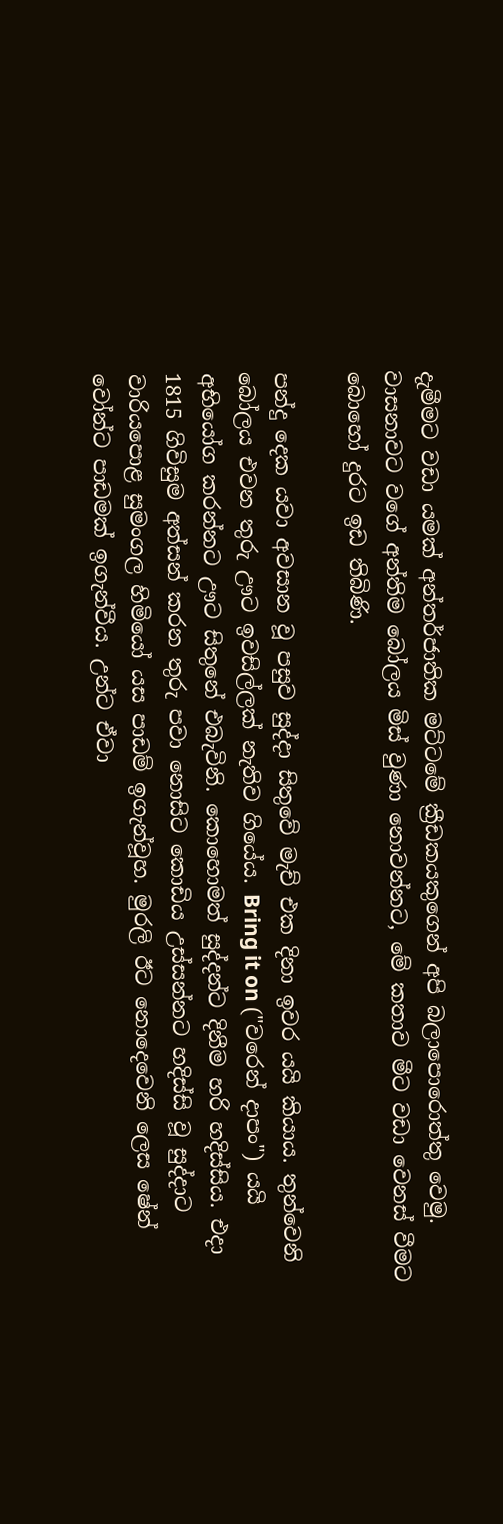දැමීමට වඩා යමක් අන්තර්ජාතික මට්ටමේ ක්‍රීඩකයකුගෙන් අපි බලාපොරොත්තු වෙමු. වාසනාවට වගේ අන්තිම බෝලය මිස් වුණා නොවන්නට, මේ කතාව මීට වඩා වෙනස් වීමට බොහෝ දුරට ඉඩ තිබිණි.

පන්දු දෙක යවා අවසාන වූ පසුව සුද්දා සිතුවේ මැච් එක දිනා ඉවර යයි කියාය. තුන්වෙනි බෝලය එවන තුරු ඌට ඉවසිල්ලක් නැතිව ගියේය. Bring it on ("වරෙන් දාපං") යයි අභියෝග කරන්නට ඌට සිතුනේ එබැවිනි. කොහොමත් සුද්දන්ට දිනීම හරි හදිස්සිය. එදා 1815 ගිවිසුම අත්සන් කරන තුරු පවා නොසිට කොඩිය උස්සන්නට හදිස්සි වූ සුද්දාට වාරියපොළ සුමංගල හිමියෝ යස පාඩම් ඉගැන්වූහ. මුරලි ඊට නොදෙවෙනි ලෙස ෂේන් වෝන්ට පාඩමක් ඉගැන්වීය. උන්ට ඒවා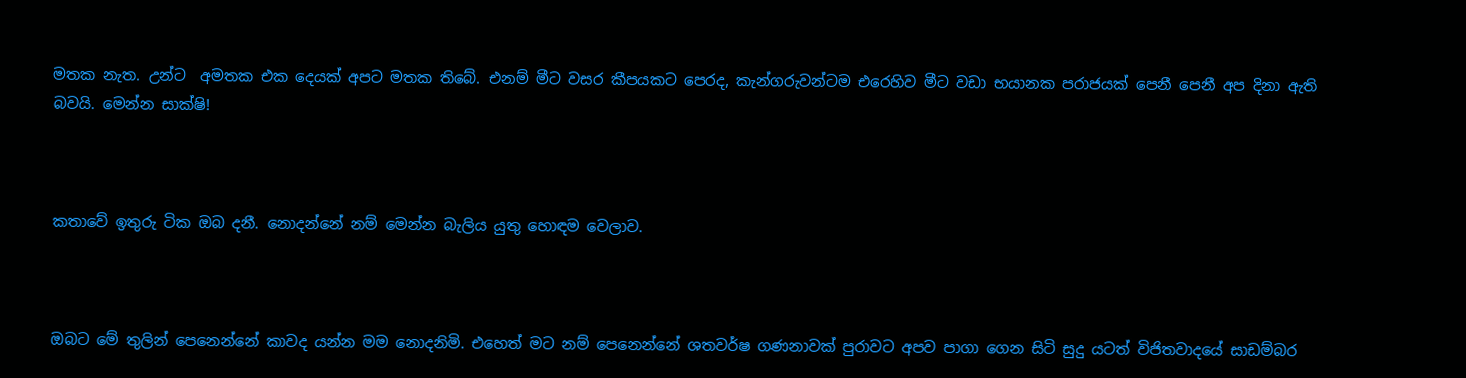මතක නැත. උන්ට  අමතක එක දෙයක් අපට මතක තිබේ. එනම් මීට වසර කීපයකට පෙරද, කැන්ගරුවන්ටම එරෙහිව මීට වඩා භයානක පරාජයක් පෙනී පෙනී අප දිනා ඇති බවයි. මෙන්න සාක්ෂි!



කතාවේ ඉතුරු ටික ඔබ දනී. නොදන්නේ නම් මෙන්න බැලිය යුතු හොඳම වෙලාව.



ඔබට මේ තුලින් පෙනෙන්නේ කාවද යන්න මම නොදනිමි. එහෙත් මට නම් පෙනෙන්නේ ශතවර්ෂ ගණනාවක් පුරාවට අපව පාගා ගෙන සිටි සුදු යටත් විජිතවාදයේ සාඩම්බර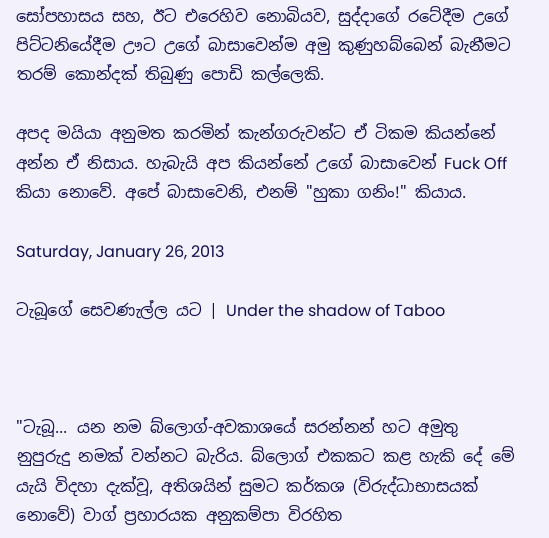සෝපහාසය සහ, ඊට එරෙහිව නොබියව, සුද්දාගේ රටේදීම උගේ පිට්ටනියේදීම ඌට උගේ බාසාවෙන්ම අමු කුණුහබ්බෙන් බැනීමට තරම් කොන්දක් තිබුණු පොඩි කල්ලෙකි.

අපද මයියා අනුමත කරමින් කැන්ගරුවන්ට ඒ ටිකම කියන්නේ අන්න ඒ නිසාය. හැබැයි අප කියන්නේ උගේ බාසාවෙන් Fuck Off කියා නොවේ. අපේ බාසාවෙනි, එනම් "හුකා ගනිං!" කියාය.

Saturday, January 26, 2013

ටැබූගේ සෙවණැල්ල යට | Under the shadow of Taboo



"ටැබූ... යන නම බ්ලොග්-අවකාශයේ සරන්නන් හට අමුතු නුපුරුදු නමක් වන්නට බැරිය. බ්ලොග් එකකට කළ හැකි දේ මේ යැයි විදහා දැක්වූ, අතිශයින් සුමට කර්කශ (විරුද්ධාභාසයක් නොවේ) වාග් ප්‍රහාරයක අනුකම්පා විරහිත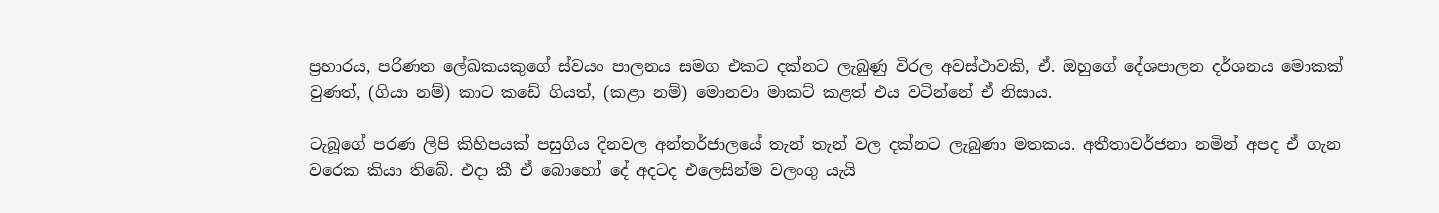ප්‍රහාරය, පරිණත ලේඛකයකුගේ ස්වයං පාලනය සමග එකට දක්නට ලැබුණු විරල අවස්ථාවකි, ඒ. ඔහුගේ දේශපාලන දර්ශනය මොකක් වුණත්, (ගියා නම්) කාට කඩේ ගියත්, (කළා නම්) මොනවා මාකට් කළත් එය වටින්නේ ඒ නිසාය.

ටැබූගේ පරණ ලිපි කිහිපයක් පසුගිය දිනවල අන්තර්ජාලයේ තැන් තැන් වල දක්නට ලැබුණා මතකය. අතීතාවර්ජනා නමින් අපද ඒ ගැන වරෙක කියා තිබේ. එදා කී ඒ බොහෝ දේ අදටද එලෙසින්ම වලංගු යැයි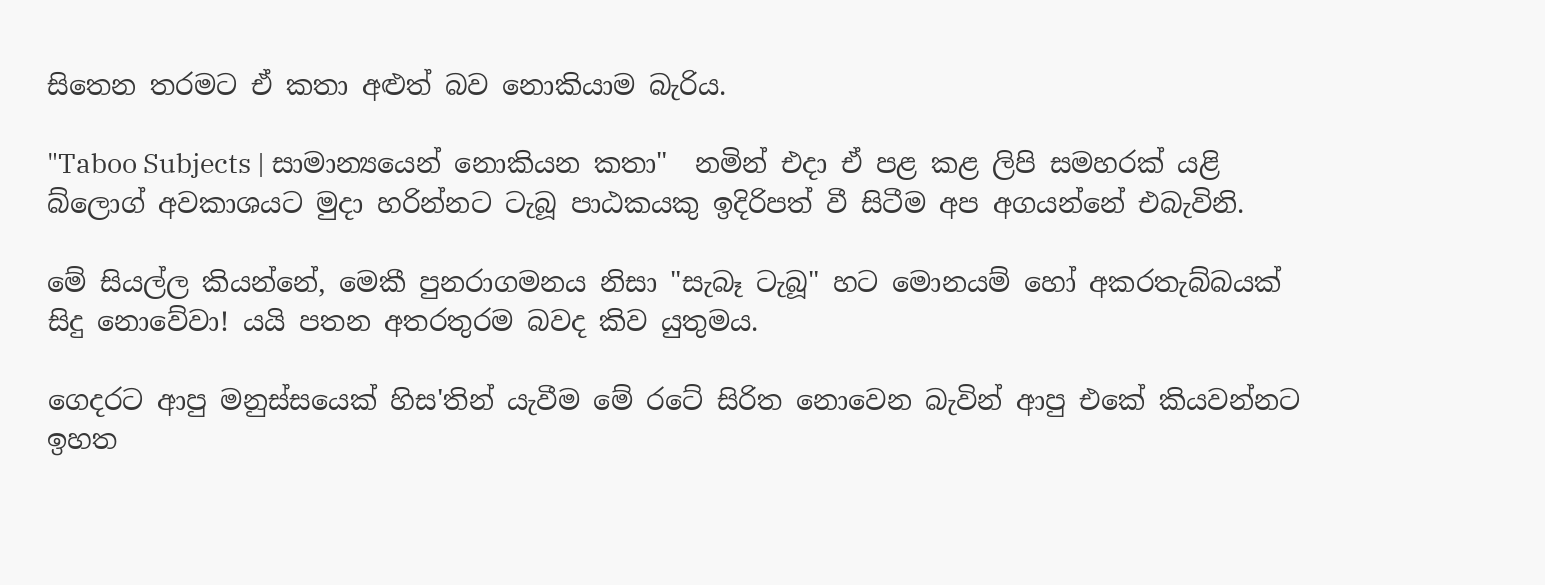සිතෙන තරමට ඒ කතා අළුත් බව නොකියාම බැරිය.

"Taboo Subjects | සාමාන්‍යයෙන් නොකියන කතා"  නමින් එදා ඒ පළ කළ ලිපි සමහරක් යළි බ්ලොග් අවකාශයට මුදා හරින්නට ටැබූ පාඨකයකු ඉදිරිපත් වී සිටීම අප අගයන්නේ එබැවිනි.

මේ සියල්ල කියන්නේ, මෙකී පුනරාගමනය නිසා "සැබෑ ටැබූ" හට මොනයම් හෝ අකරතැබ්බයක් සිදු නොවේවා! යයි පතන අතරතුරම බවද කිව යුතුමය.

ගෙදරට ආපු මනුස්සයෙක් හිස'තින් යැවීම මේ රටේ සිරිත නොවෙන බැවින් ආපු එකේ කියවන්නට ඉහත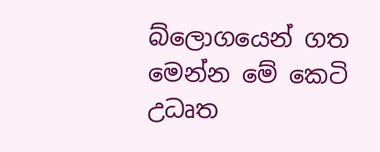බ්ලොගයෙන් ගත මෙන්න මේ කෙටි උධෘත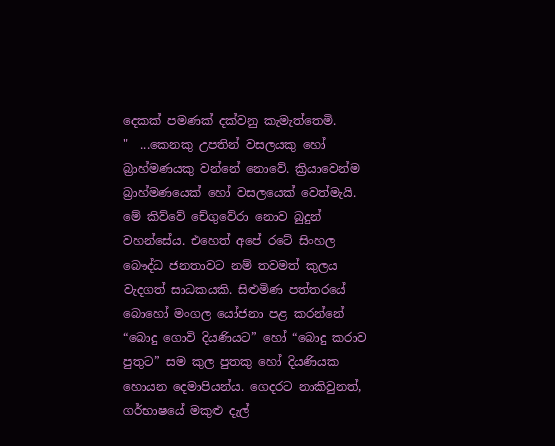දෙකක් පමණක් දක්වනු කැමැත්තෙමි.
"  ...කෙනකු උපතින් වසලයකු හෝ බ්‍රාහ්මණයකු වන්නේ නොවේ. ක්‍රියාවෙන්ම බ්‍රාහ්මණයෙක් හෝ වසලයෙක් වෙත්මැයි. මේ කිව්වේ චේගුවේරා නොව බුදුන් වහන්සේය. එහෙත් අපේ රටේ සිංහල බෞද්ධ ජනතාවට නම් තවමත් කුලය වැදගත් සාධකයකි. සිළුමිණ පත්තරයේ බොහෝ මංගල යෝජනා පළ කරන්නේ “බොදු ගොවි දියණියට” හෝ “බොදු කරාව පුතුට” සම කුල පුතකු හෝ දියණියක හොයන දෙමාපියන්ය. ගෙදරට නාකිවුනත්, ගර්භාෂයේ මකුළු දැල්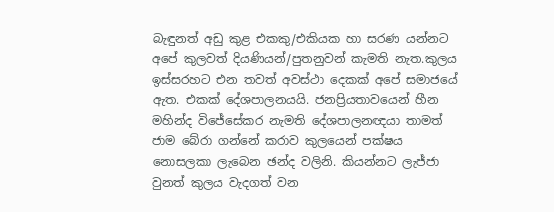බැඳුනත් අඩු කුළ එකකු/එකියක හා සරණ යන්නට අපේ කුලවත් දියණියන්/පුතනුවන් කැමති නැත.කුලය ඉස්සරහට එන තවත් අවස්ථා දෙකක් අපේ සමාජයේ ඇත. එකක් දේශපාලනයයි. ජනප්‍රියතාවයෙන් හීන මහින්ද විජේසේකර නැමති දේශපාලනඥයා තාමත් ජාම බේරා ගන්නේ කරාව කුලයෙන් පක්ෂය නොසලකා ලැබෙන ඡන්ද වලිනි. කියන්නට ලැජ්ජා වුනත් කුලය වැදගත් වන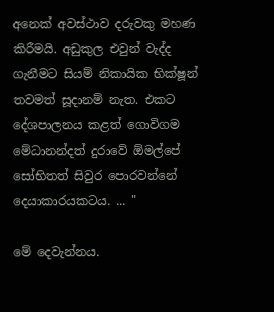අනෙක් අවස්ථාව දරුවකු මහණ කිරීමයි. අඩුකුල එවුන් වැද්ද ගැනීමට සියම් නිකායික භික්ෂූන් තවමත් සූදානම් නැත. එකට දේශපාලනය කළත් ගොවිගම මේධානන්දත් දුරාවේ ඕමල්පේ සෝභිතත් සිවුර පොරවන්නේ දෙයාකාරයකටය. ... "

මේ දෙවැන්නය.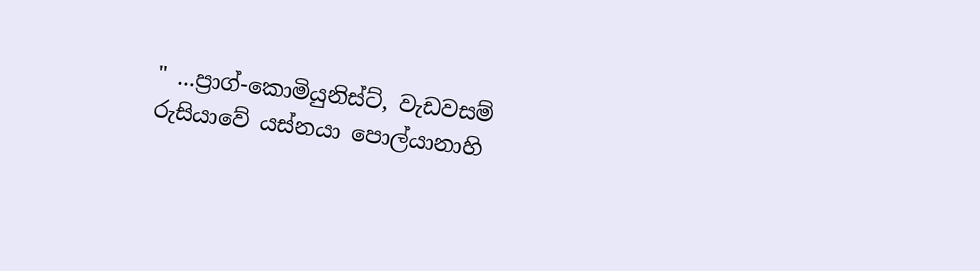" ...ප්‍රාග්-කොමියුනිස්ට්, වැඩවසම් රුසියාවේ යස්නයා පොල්යානාහි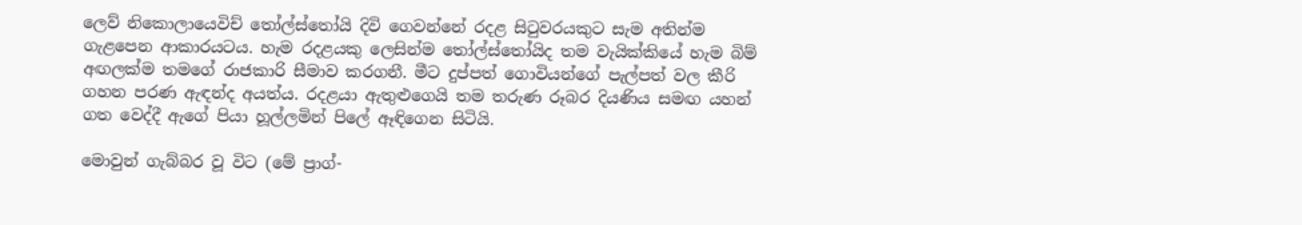ලෙව් නිකොලායෙවිච් තෝල්ස්තෝයි දිවි ගෙවන්නේ රදළ සිටුවරයකුට සැම අතින්ම ගැළපෙන ආකාරයටය. හැම රදළයකු ලෙසින්ම තෝල්ස්තෝයිද තම වැයික්කියේ හැම බිම් අඟලක්ම තමගේ රාජකාරි සීමාව කරගනී. මීට දුප්පත් ගොවියන්ගේ පැල්පත් වල කීරි ගහන පරණ ඇඳන්ද අයත්ය. රදළයා ඇතුළුගෙයි තම තරුණ රූබර දියණිය සමඟ යහන් ගත වෙද්දී ඇගේ පියා හූල්ලමින් පිලේ ඈඳිගෙන සිටියි.

මොවුන් ගැබ්බර වූ විට (මේ ප්‍රාග්-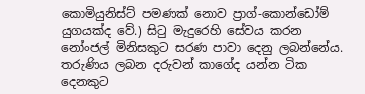කොමියුනිස්ට් පමණක් නොව ප්‍රාග්-කොන්ඩෝම් යුගයක්ද වේ.) සිටු මැදුරෙහි සේවය කරන නෝංජල් මිනිසකුට සරණ පාවා දෙනු ලබන්නේය. තරුණිය ලබන දරුවන් කාගේද යන්න ටික දෙනකුට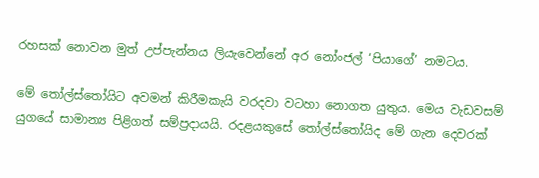රහසක් නොවන මුත් උප්පැන්නය ලියැවෙන්නේ අර නෝංජල් ‘පියාගේ’ නමටය.

මේ තෝල්ස්තෝයිට අවමන් කිරීමකැයි වරදවා වටහා නොගත යුතුය. මෙය වැඩවසම් යුගයේ සාමාන්‍ය පිළිගත් සම්ප්‍රදායයි. රදළයකුසේ තෝල්ස්තෝයිද මේ ගැන දෙවරක්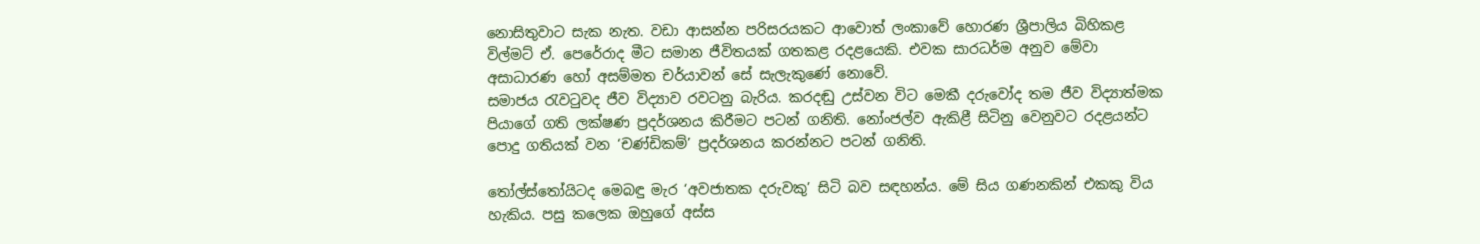නොසිතුවාට සැක නැත. වඩා ආසන්න පරිසරයකට ආවොත් ලංකාවේ හොරණ ශ්‍රීපාලිය බිහිකළ විල්මට් ඒ. පෙරේරාද මීට සමාන ජීවිතයක් ගතකළ රදළයෙකි. එවක සාරධර්ම අනුව මේවා අසාධාරණ හෝ අසම්මත චර්යාවන් සේ සැලැකුණේ නොවේ.
සමාජය රැවටුවද ජීව විද්‍යාව රවටනු බැරිය. කරදඬු උස්වන විට මෙකී දරුවෝද තම ජීව විද්‍යාත්මක පියාගේ ගති ලක්ෂණ ප්‍රදර්ශනය කිරීමට පටන් ගනිති. නෝංජල්ව ඇකිළී සිටිනු වෙනුවට රදළයන්ට පොදු ගතියක් වන ‘චණ්ඩිකම්’ ප්‍රදර්ශනය කරන්නට පටන් ගනිති.

තෝල්ස්තෝයිටද මෙබඳු මැර ‘අවජාතක දරුවකු’ සිටි බව සඳහන්ය. මේ සිය ගණනකින් එකකු විය හැකිය. පසු කලෙක ඔහුගේ අස්ස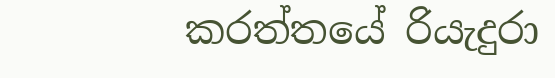කරත්තයේ රියැදුරා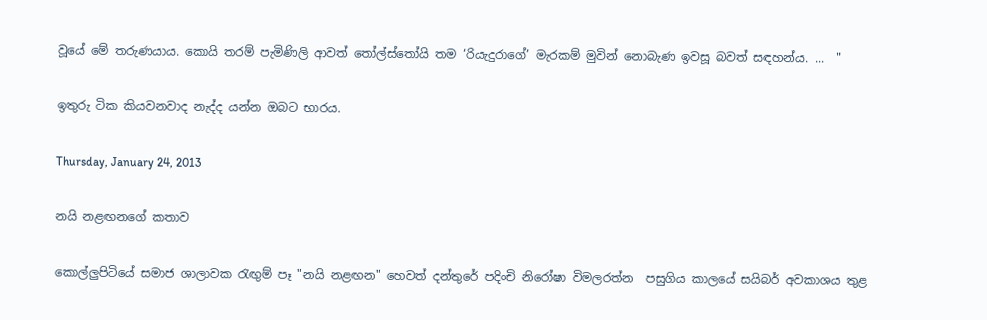වූයේ මේ තරුණයාය. කොයි තරම් පැමිණිලි ආවත් තෝල්ස්තෝයි තම ‘රියැදුරාගේ’ මැරකම් මුවින් නොබැණ ඉවසූ බවත් සඳහන්ය. ...  "

ඉතුරු ටික කියවනවාද නැද්ද යන්න ඔබට භාරය.

Thursday, January 24, 2013

නයි නළඟනගේ කතාව

කොල්ලුපිටියේ සමාජ ශාලාවක රැඟුම් පෑ "නයි නළඟන" හෙවත් දන්තුරේ පදිංචි නිරෝෂා විමලරත්න  පසුගිය කාලයේ සයිබර් අවකාශය තුළ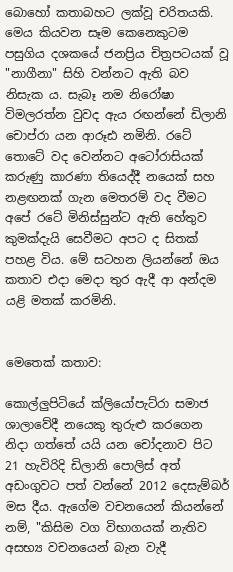බොහෝ කතාබහට ලක්වූ චරිතයකි. මෙය කියවන සෑම කෙනෙකුටම පසුගිය දශකයේ ජනප්‍රිය චිත්‍රපටයක් වූ "නාගීනා" සිහි වන්නට ඇති බව නිසැක ය. සැබෑ නම නිරෝෂා විමලරත්න වුවද ඇය රඟන්නේ ඩිලානි චොප්රා යන ආරූඪ නමිනි. රටේ තොටේ වද වෙන්නට අටෝරාසියක් කරුණු කාරණා තියෙද්දී නයෙක් සහ නළඟනක් ගැන මෙතරම් වද වීමට අපේ රටේ මිනිස්සුන්ට ඇති හේතුව කුමක්දැයි සෙවීමට අපට ද සිතක් පහළ විය. මේ සටහන ලියන්නේ ඔය කතාව එදා මෙදා තුර ඇදී ආ අන්දම යළි මතක් කරමිනි.


මෙතෙක් කතාව:

කොල්ලුපිටියේ ක්ලියෝපැට්රා සමාජ ශාලාවේදී නයෙකු තුරුළු කරගෙන නිදා ගත්තේ යයි යන චෝදනාව පිට 21 හැවිරිදි ඩිලානි පොලිස් අත් අඩංගුවට පත් වන්නේ 2012 දෙසැම්බර් මස දීය. ඇගේම වචනයෙන් කියන්නේ නම්, "කිසිම වග විභාගයක් නැතිව අසභ්‍ය වචනයෙන් බැන වැදී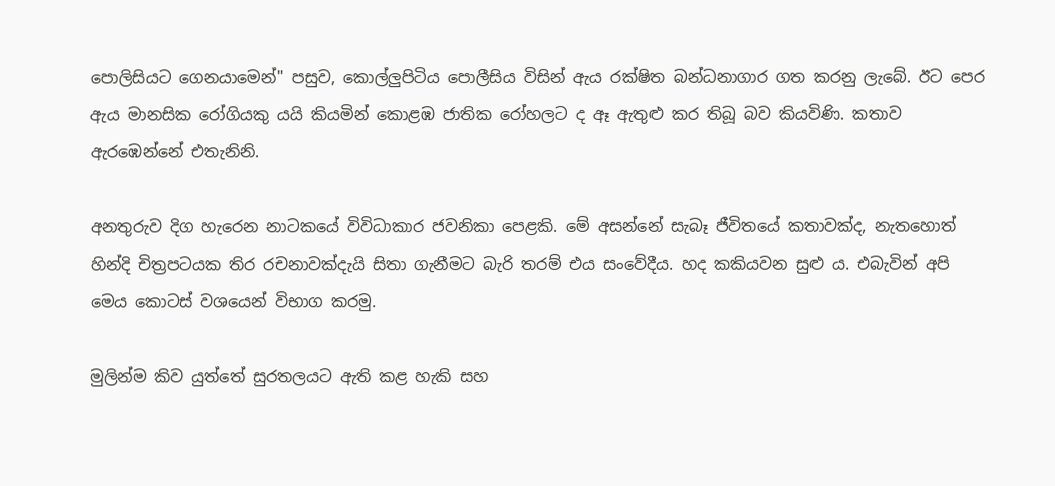පොලිසියට ගෙනයාමෙන්" පසුව, කොල්ලුපිටිය පොලීසිය විසින් ඇය රක්ෂිත බන්ධනාගාර ගත කරනු ලැබේ. ඊට පෙර ඇය මානසික රෝගියකු යයි කියමින් කොළඹ ජාතික රෝහලට ද ඈ ඇතුළු කර තිබූ බව කියවිණි. කතාව ඇරඹෙන්නේ එතැනිනි.

අනතුරුව දිග හැරෙන නාටකයේ විවිධාකාර ජවනිකා පෙළකි. මේ අසන්නේ සැබෑ ජීවිතයේ කතාවක්ද, නැතහොත් හින්දි චිත්‍රපටයක තිර රචනාවක්දැයි සිතා ගැනීමට බැරි තරම් එය සංවේදීය. හද කකියවන සුළු ය. එබැවින් අපි මෙය කොටස් වශයෙන් විභාග කරමු.

මුලින්ම කිව යුත්තේ සුරතලයට ඇති කළ හැකි සහ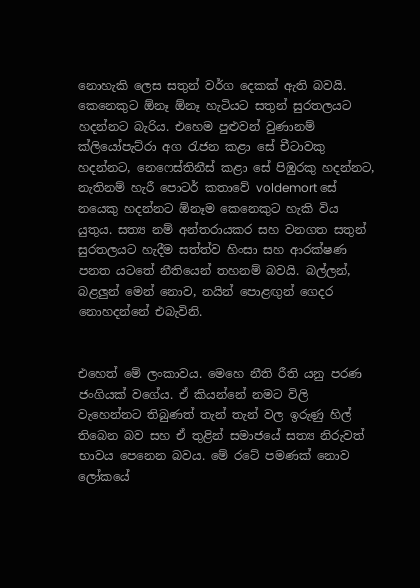නොහැකි ලෙස සතුන් වර්ග දෙකක් ඇති බවයි. කෙනෙකුට ඕනෑ ඕනෑ හැටියට සතුන් සුරතලයට හදන්නට බැරිය. එහෙම පුළුවන් වුණානම් ක්ලියෝපැට්රා අග රැජන කළා සේ චීටාවකු හදන්නට, නෙෆෙස්තිනීස් කළා සේ පිඹුරකු හදන්නට, නැතිනම් හැරී පොටර් කතාවේ voldemort සේ නයෙකු හදන්නට ඕනෑම කෙනෙකුට හැකි විය යුතුය. සත්‍ය නම් අන්තරායකර සහ වනගත සතුන් සුරතලයට හැදීම සත්ත්ව හිංසා සහ ආරක්ෂණ පනත යටතේ නීතියෙන් තහනම් බවයි. බල්ලන්, බළලුන් මෙන් නොව, නයින් පොළඟුන් ගෙදර නොහදන්නේ එබැවිනි.


එහෙත් මේ ලංකාවය. මෙහෙ නීති රීති යනු පරණ ජංගියක් වගේය. ඒ කියන්නේ නමට විලි වැහෙන්නට තිබුණත් තැන් තැන් වල ඉරුණු හිල් තිබෙන බව සහ ඒ තුළින් සමාජයේ සත්‍ය නිරුවත් භාවය පෙනෙන බවය. මේ රටේ පමණක් නොව ලෝකයේ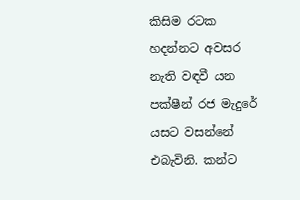කිසිම රටක හදන්නට අවසර නැති වඳවී යන පක්ෂීන් රජ මැදුරේ යසට වසන්නේ එබැවිනි. කන්ට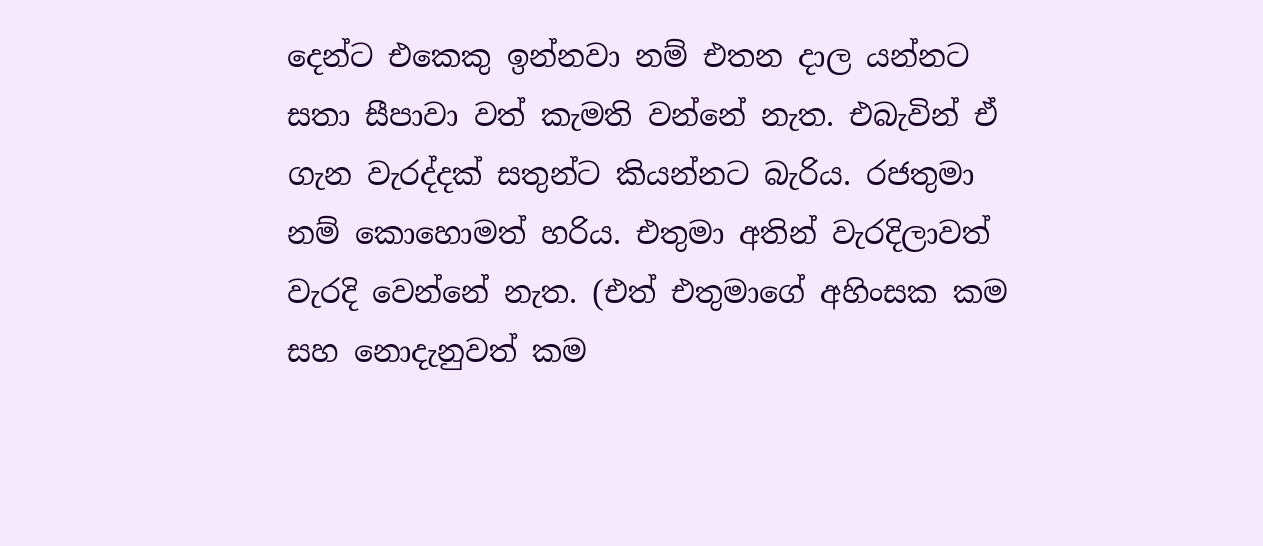දෙන්ට එකෙකු ඉන්නවා නම් එතන දාල යන්නට සතා සීපාවා වත් කැමති වන්නේ නැත. එබැවින් ඒ ගැන වැරද්දක් සතුන්ට කියන්නට බැරිය. රජතුමා නම් කොහොමත් හරිය. එතුමා අතින් වැරදිලාවත් වැරදි වෙන්නේ නැත. (එත් එතුමාගේ අහිංසක කම සහ නොදැනුවත් කම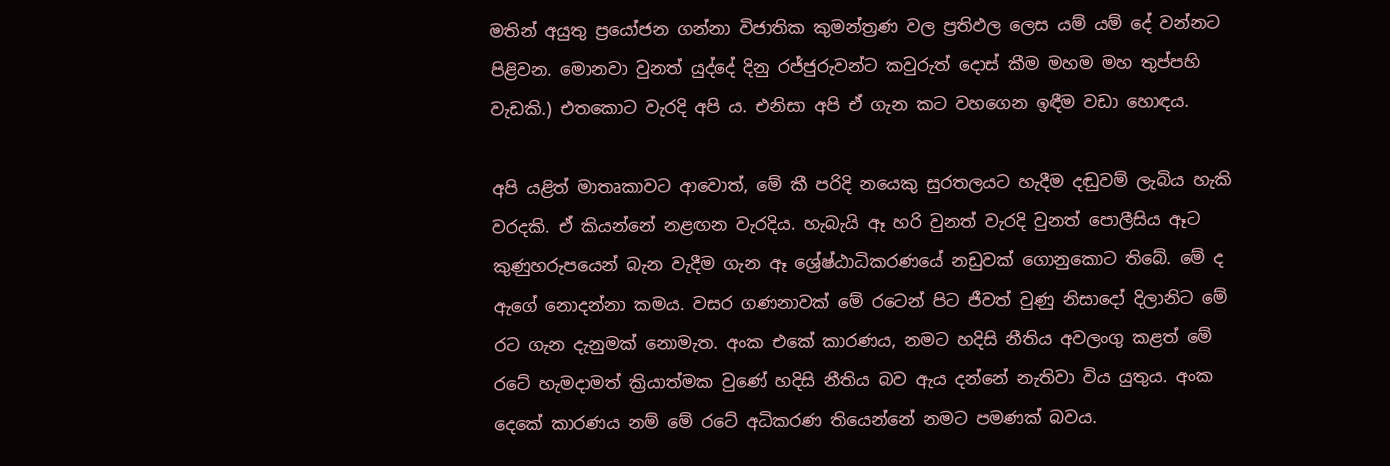මතින් අයුතු ප්‍රයෝජන ගන්නා විජාතික කුමන්ත්‍රණ වල ප්‍රතිඵල ලෙස යම් යම් දේ වන්නට පිළිවන. මොනවා වුනත් යුද්දේ දිනු රජ්ජුරුවන්ට කවුරුත් දොස් කීම මහම මහ තුප්පහි වැඩකි.) එතකොට වැරදි අපි ය. එනිසා අපි ඒ ගැන කට වහගෙන ඉඳීම වඩා හොඳය.

අපි යළිත් මාතෘකාවට ආවොත්, මේ කී පරිදි නයෙකු සුරතලයට හැදීම දඬුවම් ලැබිය හැකි වරදකි. ඒ කියන්නේ නළඟන වැරදිය. හැබැයි ඈ හරි වුනත් වැරදි වුනත් පොලීසිය ඈට කුණුහරුපයෙන් බැන වැදීම ගැන ඈ ශ්‍රේෂ්ඨාධිකරණයේ නඩුවක් ගොනුකොට තිබේ. මේ ද ඇගේ නොදන්නා කමය. වසර ගණනාවක් මේ රටෙන් පිට ජීවත් වුණු නිසාදෝ දිලානිට මේ රට ගැන දැනුමක් නොමැත. අංක එකේ කාරණය, නමට හදිසි නීතිය අවලංගු කළත් මේ රටේ හැමදාමත් ක්‍රියාත්මක වුණේ හදිසි නීතිය බව ඇය දන්නේ නැතිවා විය යුතුය. අංක දෙකේ කාරණය නම් මේ රටේ අධිකරණ තියෙන්නේ නමට පමණක් බවය.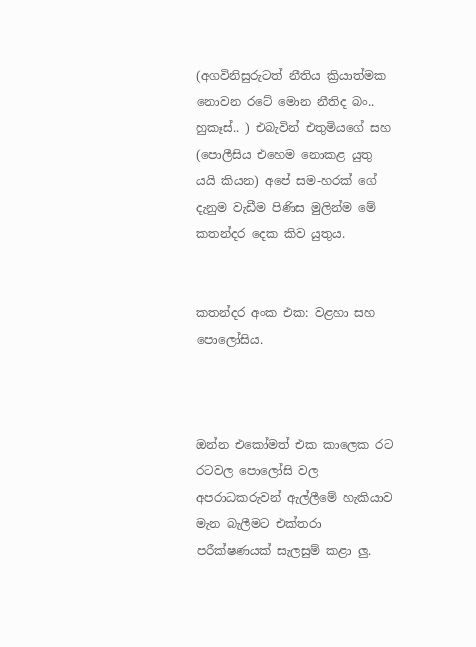(අගවිනිසුරුටත් නීතිය ක්‍රියාත්මක නොවන රටේ මොන නීතිද බං.. හුකෑස්.. ) එබැවින් එතුමියගේ සහ (පොලීසිය එහෙම නොකළ යුතු යයි කියන) අපේ සම-හරක් ගේ දැනුම වැඩීම පිණිස මුලින්ම මේ කතන්දර දෙක කිව යුතුය.


කතන්දර අංක එක: වළහා සහ පොලෝසිය.



ඔන්න එකෝමත් එක කාලෙක රට රටවල පොලෝසි වල අපරාධකරුවන් ඇල්ලීමේ හැකියාව මැන බැලීමට එක්තරා පරීක්ෂණයක් සැලසුම් කළා ලු.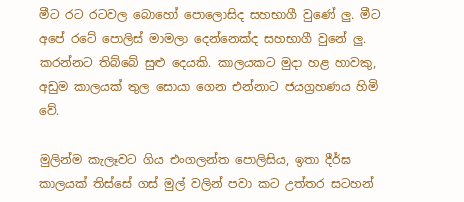මීට රට රටවල බොහෝ පොලොසිද සහභාගී වුණේ ලු. මීට අපේ රටේ පොලිස් මාමලා දෙන්නෙක්ද සහභාගී වුනේ ලු. කරන්නට තිබ්බේ සුළු දෙයකි. කාලයකට මුදා හළ හාවකු, අඩුම කාලයක් තුල සොයා ගෙන එන්නාට ජයග්‍රහණය හිමි වේ.

මුලින්ම කැලෑවට ගිය එංගලන්ත පොලිසිය, ඉතා දීර්ඝ කාලයක් තිස්සේ ගස් මුල් වලින් පවා කට උත්තර සටහන්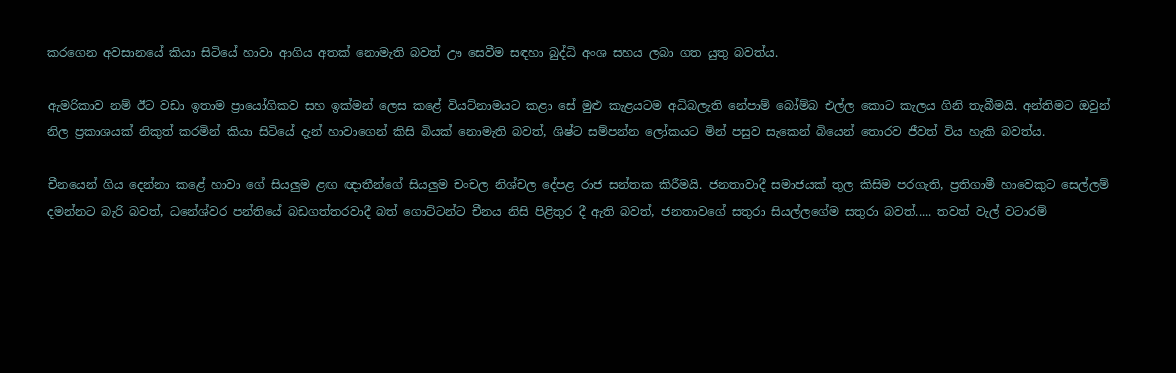කරගෙන අවසානයේ කියා සිටියේ හාවා ආගිය අතක් නොමැති බවත් ඌ සෙවීම සඳහා බුද්ධි අංශ සහය ලබා ගත යුතු බවත්ය.

ඇමරිකාව නම් ඊට වඩා ඉතාම ප්‍රායෝගිකව සහ ඉක්මන් ලෙස කළේ වියට්නාමයට කළා සේ මුළු කැළයටම අධිබලැති නේපාම් බෝම්බ එල්ල කොට කැලය ගිනි තැබීමයි. අන්තිමට ඔවුන් නිල ප්‍රකාශයක් නිකුත් කරමින් කියා සිටියේ දැන් හාවාගෙන් කිසි බියක් නොමැති බවත්, ශිෂ්ට සම්පන්න ලෝකයට මින් පසුව සැකෙන් බියෙන් තොරව ජීවත් විය හැකි බවත්ය.

චීනයෙන් ගිය දෙන්නා කළේ හාවා ගේ සියලුම ළඟ ඥාතීන්ගේ සියලුම චංචල නිශ්චල දේපළ රාජ සන්තක කිරීමයි. ජනතාවාදී සමාජයක් තුල කිසිම පරගැති, ප්‍රතිගාමී හාවෙකුට සෙල්ලම් දමන්නට බැරි බවත්, ධනේශ්වර පන්තියේ බඩගත්තරවාදී බත් ගොට්ටන්ට චීනය නිසි පිළිතුර දී ඇති බවත්, ජනතාවගේ සතුරා සියල්ලගේම සතුරා බවත්..... තවත් වැල් වටාරම්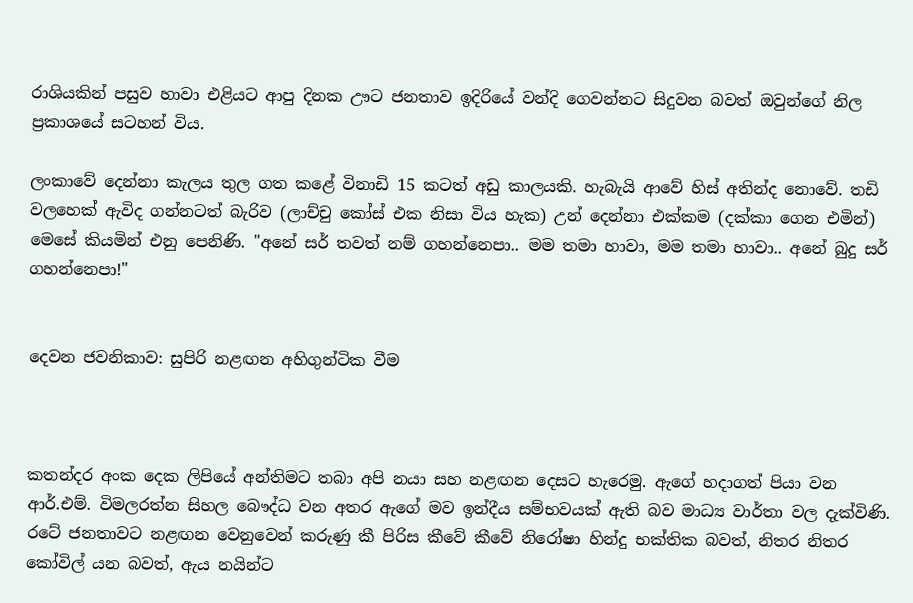රාශියකින් පසුව හාවා එළියට ආපු දිනක ඌට ජනතාව ඉදිරියේ වන්දි ගෙවන්නට සිදුවන බවත් ඔවුන්ගේ නිල ප්‍රකාශයේ සටහන් විය.

ලංකාවේ දෙන්නා කැලය තුල ගත කළේ විනාඩි 15 කටත් අඩු කාලයකි. හැබැයි ආවේ හිස් අතින්ද නොවේ. තඩි වලහෙක් ඇවිද ගන්නටත් බැරිව (ලාච්චු කෝස් එක නිසා විය හැක) උන් දෙන්නා එක්කම (දක්කා ගෙන එමින්) මෙසේ කියමින් එනු පෙනිණි. "අනේ සර් තවත් නම් ගහන්නෙපා.. මම තමා හාවා, මම තමා හාවා.. අනේ බුදු සර් ගහන්නෙපා!"


දෙවන ජවනිකාව: සුපිරි නළඟන අහිගුන්ටික වීම



කතන්දර අංක දෙක ලිපියේ අන්තිමට තබා අපි නයා සහ නළඟන දෙසට හැරෙමු. ඇගේ හදාගත් පියා වන ආර්.එම්. විමලරත්න සිහල බෞද්ධ වන අතර ඇගේ මව ඉන්දීය සම්භවයක් ඇති බව මාධ්‍ය වාර්තා වල දැක්විණි. රටේ ජනතාවට නළඟන වෙනුවෙන් කරුණු කී පිරිස කීවේ කීවේ නිරෝෂා හින්දු භක්තික බවත්, නිතර නිතර කෝවිල් යන බවත්, ඇය නයින්ට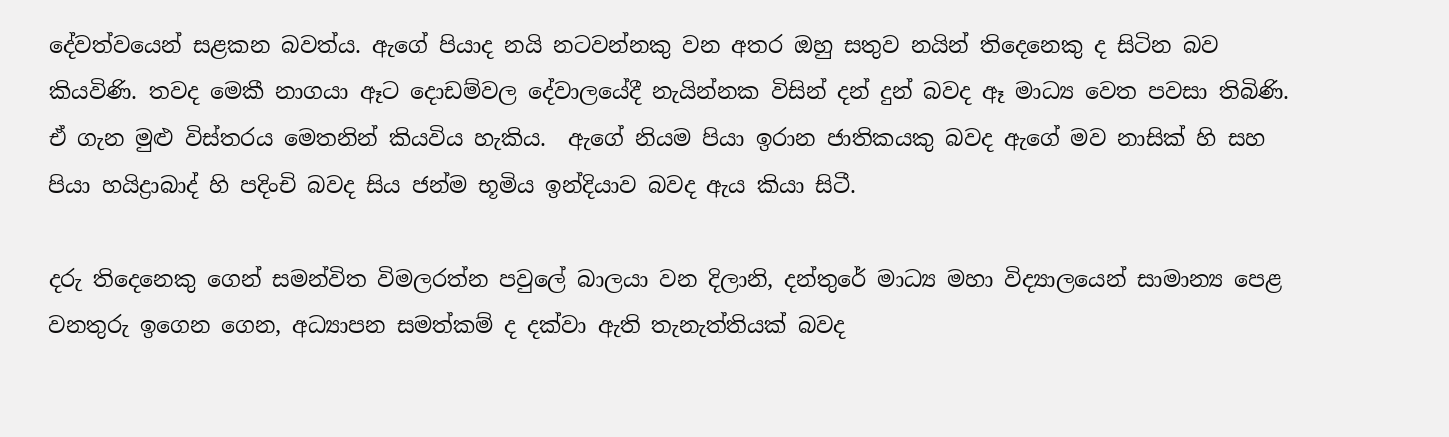දේවත්වයෙන් සළකන බවත්ය. ඇගේ පියාද නයි නටවන්නකු වන අතර ඔහු සතුව නයින් තිදෙනෙකු ද සිටින බව කියවිණි. තවද මෙකී නාගයා ඈට දොඩම්වල දේවාලයේදී නැයින්නක විසින් දන් දුන් බවද ඈ මාධ්‍ය වෙත පවසා තිබිණි. ඒ ගැන මුළු විස්තරය මෙතනින් කියවිය හැකිය.  ඇගේ නියම පියා ඉරාන ජාතිකයකු බවද ඇගේ මව නාසික් හි සහ පියා හයිද්‍රාබාද් හි පදිංචි බවද සිය ජන්ම භූමිය ඉන්දියාව බවද ඇය කියා සිටී.

දරු තිදෙනෙකු ගෙන් සමන්විත විමලරත්න පවුලේ බාලයා වන දිලානි, දන්තුරේ මාධ්‍ය මහා විද්‍යාලයෙන් සාමාන්‍ය පෙළ වනතුරු ඉගෙන ගෙන, අධ්‍යාපන සමත්කම් ද දක්වා ඇති තැනැත්තියක් බවද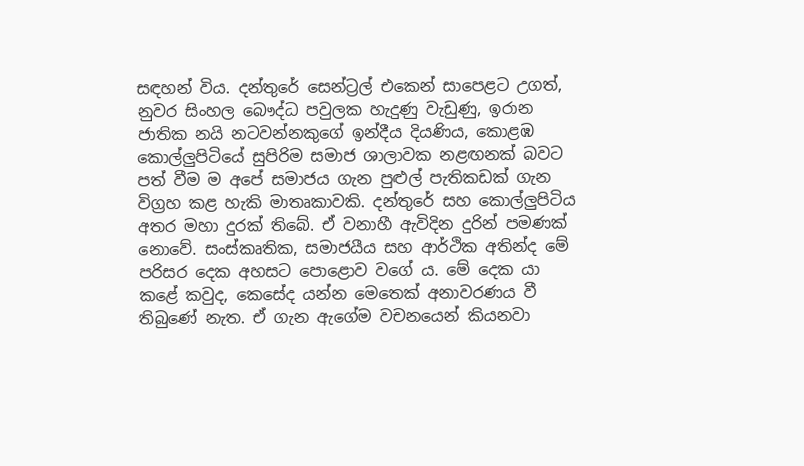සඳහන් විය. දන්තුරේ සෙන්ට්‍රල් එකෙන් සාපෙළට උගත්, නුවර සිංහල බෞද්ධ පවුලක හැදුණු වැඩුණු, ඉරාන ජාතික නයි නටවන්නකුගේ ඉන්දීය දියණිය, කොළඹ කොල්ලුපිටියේ සුපිරිම සමාජ ශාලාවක නළඟනක් බවට පත් වීම ම අපේ සමාජය ගැන පුළුල් පැතිකඩක් ගැන විග්‍රහ කළ හැකි මාතෘකාවකි. දන්තුරේ සහ කොල්ලුපිටිය අතර මහා දුරක් තිබේ. ඒ වනාහී ඇවිදින දුරින් පමණක් නොවේ. සංස්කෘතික, සමාජයීය සහ ආර්ථික අතින්ද මේ පරිසර දෙක අහසට පොළොව වගේ ය. මේ දෙක යා කළේ කවුද, කෙසේද යන්න මෙතෙක් අනාවරණය වී තිබුණේ නැත. ඒ ගැන ඇගේම වචනයෙන් කියනවා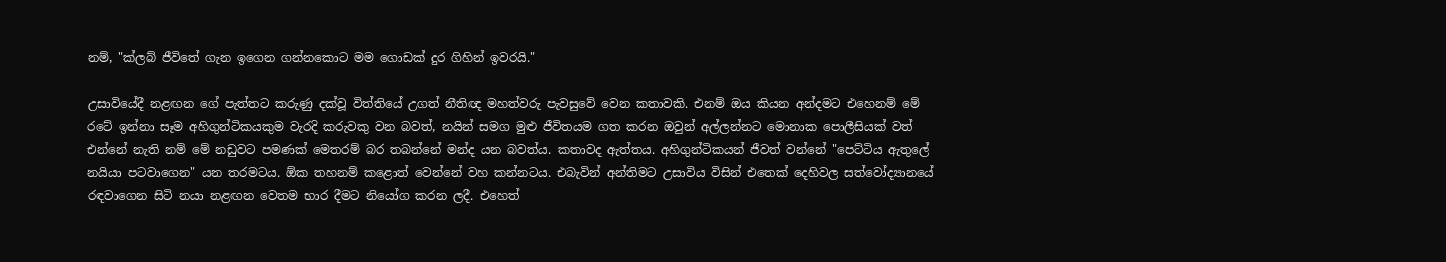නම්, "ක්ලබ් ජීවිතේ ගැන ඉගෙන ගන්නකොට මම ගොඩක් දුර ගිහින් ඉවරයි."

උසාවියේදී නළඟන ගේ පැත්තට කරුණු දක්වූ විත්තියේ උගත් නීතිඥ මහත්වරු පැවසුවේ වෙන කතාවකි. එනම් ඔය කියන අන්දමට එහෙනම් මේ රටේ ඉන්නා සෑම අහිගුන්ටිකයකුම වැරදි කරුවකු වන බවත්, නයින් සමග මුළු ජීවිතයම ගත කරන ඔවුන් අල්ලන්නට මොනාක පොලීසියක් වත් එන්නේ නැති නම් මේ නඩුවට පමණක් මෙතරම් බර තබන්නේ මන්ද යන බවත්ය. කතාවද ඇත්තය. අහිගුන්ටිකයන් ජීවත් වන්නේ "පෙට්ටිය ඇතුලේ නයියා පටවාගෙන" යන තරමටය. ඕක තහනම් කළොත් වෙන්නේ වහ කන්නටය. එබැවින් අන්තිමට උසාවිය විසින් එතෙක් දෙහිවල සත්වෝද්‍යානයේ රඳවාගෙන සිටි නයා නළඟන වෙතම භාර දීමට නියෝග කරන ලදී. එහෙත්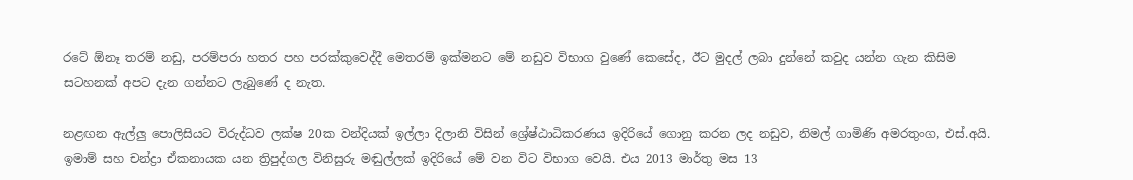රටේ ඕනෑ තරම් නඩු, පරම්පරා හතර පහ පරක්කුවෙද්දී මෙතරම් ඉක්මනට මේ නඩුව විභාග වුණේ කෙසේද, ඊට මුදල් ලබා දුන්නේ කවුද යන්න ගැන කිසිම සටහනක් අපට දැන ගන්නට ලැබුණේ ද නැත.

නළඟන ඇල්ලු පොලිසියට විරුද්ධව ලක්ෂ 20ක වන්දියක් ඉල්ලා දිලානි විසින් ශ්‍රේෂ්ඨාධිකරණය ඉදිරියේ ගොනු කරන ලද නඩුව, නිමල් ගාමිණි අමරතුංග, එස්.අයි. ඉමාම් සහ චන්ද්‍රා ඒකනායක යන ත්‍රිපුද්ගල විනිසුරු මඬුල්ලක් ඉදිරියේ මේ වන විට විභාග වෙයි. එය 2013 මාර්තු මස 13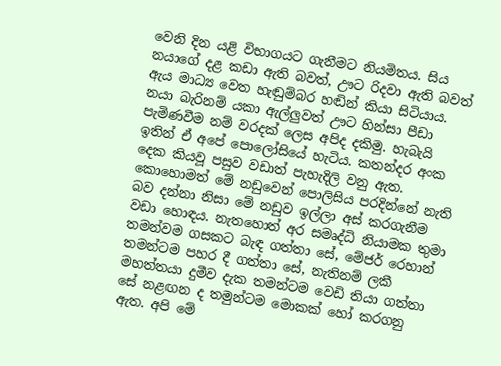වෙනි දින යළි විභාගයට ගැනීමට නියමිතය. සිය නයාගේ දළ කඩා ඇති බවත්, ඌට රිදවා ඇති බවත් ඇය මාධ්‍ය වෙත හැඬුම්බර හඬින් කියා සිටියාය. නයා බැරිනම් යකා ඇල්ලුවත් ඌට හින්සා පීඩා පැමිණවීම නම් වරදක් ලෙස අපිද දකිමු. හැබැයි ඉතින් ඒ අපේ පොලෝසියේ හැටිය. කතන්දර අංක දෙක කියවූ පසුව වඩාත් පැහැදිලි වනු ඇත. කොහොමත් මේ නඩුවෙන් පොලිසිය පරදින්නේ නැති බව දන්නා නිසා මේ නඩුව ඉල්ලා අස් කරගැනීම වඩා හොඳය. නැතහොත් අර සමෘද්ධි නියාමක තුමා තමන්වම ගසකට බැඳ ගත්තා සේ, මේජර් රෙහාන් තමන්ටම පහර දී ගත්තා සේ, නැතිනම් ලකී මහත්තයා දුමීව දැක තමන්ටම වෙඩි තියා ගත්තා සේ නළඟන ද තමුන්ටම මොකක් හෝ කරගනු ඇත. අපි මේ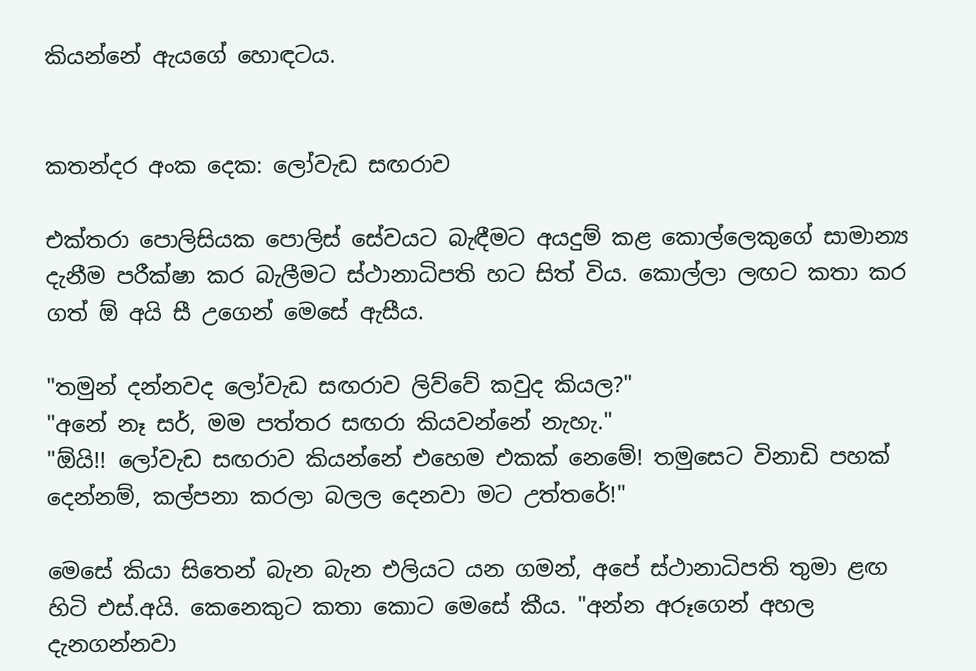කියන්නේ ඇයගේ හොඳටය.


කතන්දර අංක දෙක: ලෝවැඩ සඟරාව

එක්තරා පොලිසියක පොලිස් සේවයට බැඳීමට අයදුම් කළ කොල්ලෙකුගේ සාමාන්‍ය දැනීම පරීක්ෂා කර බැලීමට ස්ථානාධිපති හට සිත් විය. කොල්ලා ලඟට කතා කර ගත් ඕ අයි සී උගෙන් මෙසේ ඇසීය.

"තමුන් දන්නවද ලෝවැඩ සඟරාව ලිව්වේ කවුද කියල?"
"අනේ නෑ සර්, මම පත්තර සඟරා කියවන්නේ නැහැ."
"ඕයි!! ලෝවැඩ සඟරාව කියන්නේ එහෙම එකක් නෙමේ! තමුසෙට විනාඩි පහක් දෙන්නම්, කල්පනා කරලා බලල දෙනවා මට උත්තරේ!"

මෙසේ කියා සිතෙන් බැන බැන එලියට යන ගමන්, අපේ ස්ථානාධිපති තුමා ළඟ හිටි එස්.අයි. කෙනෙකුට කතා කොට මෙසේ කීය. "අන්න අරූගෙන් අහල දැනගන්නවා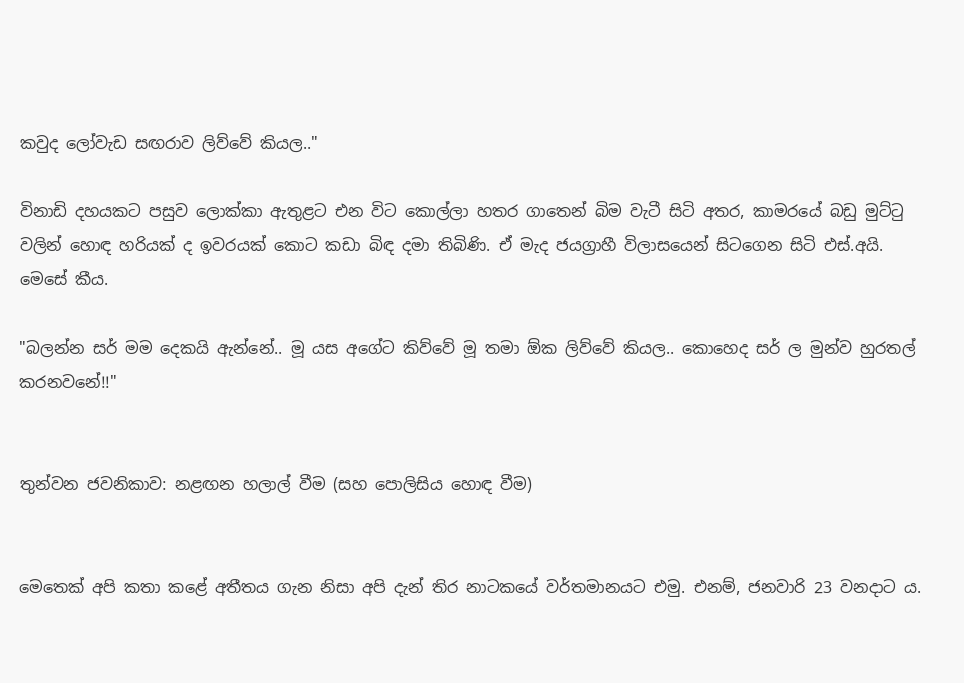කවුද ලෝවැඩ සඟරාව ලිව්වේ කියල.."

විනාඩි දහයකට පසුව ලොක්කා ඇතුළට එන විට කොල්ලා හතර ගාතෙන් බිම වැටී සිටි අතර, කාමරයේ බඩු මුට්ටු වලින් හොඳ හරියක් ද ඉවරයක් කොට කඩා බිඳ දමා තිබිණි. ඒ මැද ජයග්‍රාහී විලාසයෙන් සිටගෙන සිටි එස්.අයි. මෙසේ කීය.

"බලන්න සර් මම දෙකයි ඇන්නේ.. මූ යස අගේට කිව්වේ මූ තමා ඕක ලිව්වේ කියල.. කොහෙද සර් ල මුන්ව හුරතල් කරනවනේ!!"


තුන්වන ජවනිකාව: නළඟන හලාල් වීම (සහ පොලිසිය හොඳ වීම)


මෙතෙක් අපි කතා කළේ අතීතය ගැන නිසා අපි දැන් තිර නාටකයේ වර්තමානයට එමු. එනම්, ජනවාරි 23 වනදාට ය.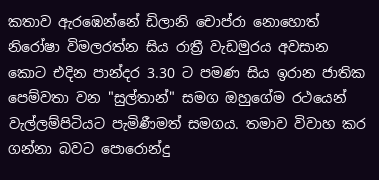කතාව ඇරඹෙන්නේ ඩිලානි චොප්රා නොහොත් නිරෝෂා විමලරත්න සිය රාත්‍රී වැඩමුරය අවසාන කොට එදින පාන්දර 3.30 ට පමණ සිය ඉරාන ජාතික පෙම්වතා වන "සුල්තාන්" සමග ඔහුගේම රථයෙන් වැල්ලම්පිටියට පැමිණීමත් සමගය. තමාව විවාහ කර ගන්නා බවට පොරොන්දු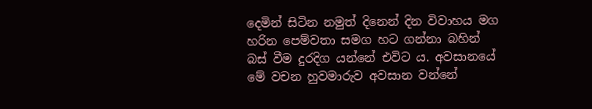දෙමින් සිටින නමුත් දිනෙන් දින විවාහය මග හරින පෙම්වතා සමග හට ගන්නා බහින් බස් වීම දුරදිග යන්නේ එවිට ය. අවසානයේ මේ වචන හුවමාරුව අවසාන වන්නේ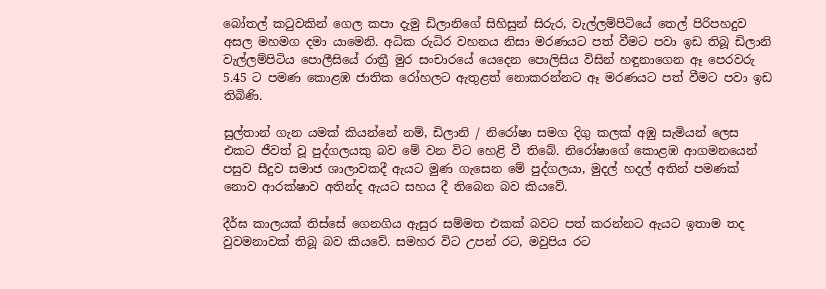බෝතල් කටුවකින් ගෙල කපා දැමු ඩිලානිගේ සිහිසුන් සිරුර, වැල්ලම්පිටියේ තෙල් පිරිපහදුව අසල මහමග දමා යාමෙනි. අධික රුධිර වහනය නිසා මරණයට පත් වීමට පවා ඉඩ තිබූ ඩිලානි වැල්ලම්පිටිය පොලීසියේ රාත්‍රී මුර සංචාරයේ යෙදෙන පොලිසිය විසින් හඳුනාගෙන ඈ පෙරවරු 5.45 ට පමණ කොළඹ ජාතික රෝහලට ඇතුළත් නොකරන්නට ඈ මරණයට පත් වීමට පවා ඉඩ තිබිණි.

සුල්තාන් ගැන යමක් කියන්නේ නම්, ඩිලානි / නිරෝෂා සමග දිගු කලක් අඹු සැමියන් ලෙස එකට ජීවත් වූ පුද්ගලයකු බව මේ වන විට හෙළි වී තිබේ. නිරෝෂාගේ කොළඹ ආගමනයෙන් පසුව සීදුව සමාජ ශාලාවකදී ඇයට මුණ ගැසෙන මේ පුද්ගලයා, මුදල් හදල් අතින් පමණක් නොව ආරක්ෂාව අතින්ද ඇයට සහය දී තිබෙන බව කියවේ.

දීර්ඝ කාලයක් තිස්සේ ගෙනගිය ඇසුර සම්මත එකක් බවට පත් කරන්නට ඇයට ඉතාම තද වුවමනාවක් තිබූ බව කියවේ. සමහර විට උපන් රට, මවුපිය රට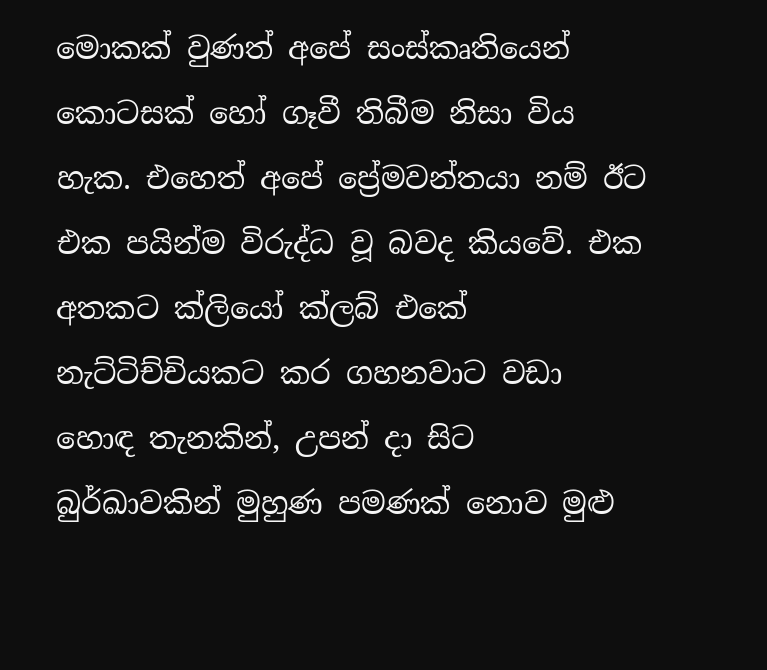මොකක් වුණත් අපේ සංස්කෘතියෙන් කොටසක් හෝ ගෑවී තිබීම නිසා විය හැක. එහෙත් අපේ ප්‍රේමවන්තයා නම් ඊට එක පයින්ම විරුද්ධ වූ බවද කියවේ. එක අතකට ක්ලියෝ ක්ලබ් එකේ නැට්ටිච්චියකට කර ගහනවාට වඩා හොඳ තැනකින්, උපන් දා සිට බුර්ඛාවකින් මුහුණ පමණක් නොව මුළු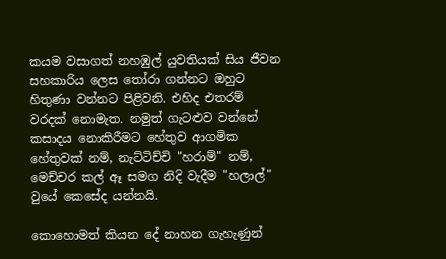කයම වසාගත් නහඹුල් යුවතියක් සිය ජීවන සහකාරිය ලෙස තෝරා ගන්නට ඔහුට හිතුණා වන්නට පිළිවනි. එහිද එතරම් වරදක් නොමැත. නමුත් ගැටළුව වන්නේ කසාදය නොකිරීමට හේතුව ආගමික හේතුවක් නම්, නැට්ටිච්චි "හරාම්" නම්, මෙච්චර කල් ඈ සමග නිදි වැදීම "හලාල්" වුයේ කෙසේද යන්නයි.

කොහොමත් කියන දේ නාහන ගැහැණුන්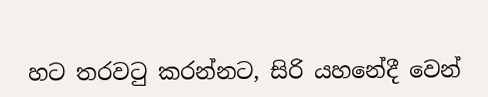හට තරවටු කරන්නට, සිරි යහනේදී වෙන්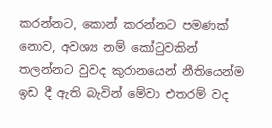කරන්නට, කොන් කරන්නට පමණක් නොව, අවශ්‍ය නම් කෝටුවකින් තලන්නට වුවද කුරානයෙන් නීතියෙන්ම ඉඩ දී ඇති බැවින් මේවා එතරම් වද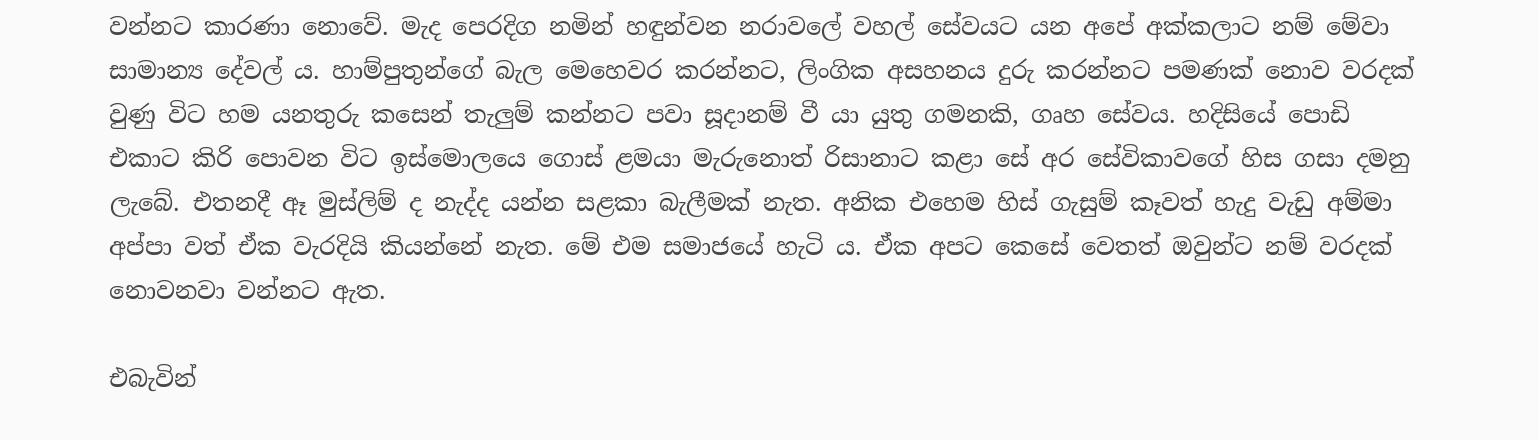වන්නට කාරණා නොවේ. මැද පෙරදිග නමින් හඳුන්වන නරාවලේ වහල් සේවයට යන අපේ අක්කලාට නම් මේවා සාමාන්‍ය දේවල් ය. හාම්පුතුන්ගේ බැල මෙහෙවර කරන්නට, ලිංගික අසහනය දුරු කරන්නට පමණක් නොව වරදක් වුණු විට හම යනතුරු කසෙන් තැලුම් කන්නට පවා සූදානම් වී යා යුතු ගමනකි, ගෘහ සේවය. හදිසියේ පොඩි එකාට කිරි පොවන විට ඉස්මොලයෙ ගොස් ළමයා මැරුනොත් රිසානාට කළා සේ අර සේවිකාවගේ හිස ගසා දමනු ලැබේ. එතනදී ඈ මුස්ලිම් ද නැද්ද යන්න සළකා බැලීමක් නැත. අනික එහෙම හිස් ගැසුම් කෑවත් හැදු වැඩු අම්මා අප්පා වත් ඒක වැරදියි කියන්නේ නැත. මේ එම සමාජයේ හැටි ය. ඒක අපට කෙසේ වෙතත් ඔවුන්ට නම් වරදක් නොවනවා වන්නට ඇත.

එබැවින්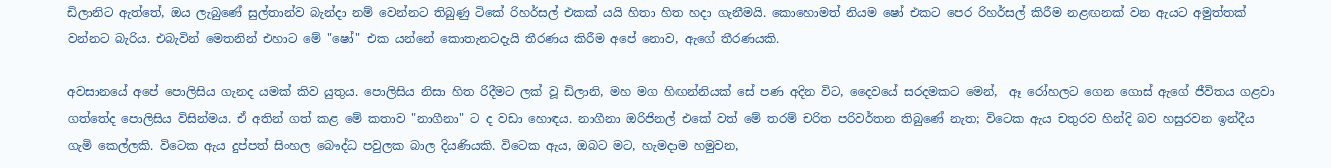ඩිලානිට ඇත්තේ, ඔය ලැබුණේ සුල්තාන්ව බැන්දා නම් වෙන්නට තිබුණු ටිකේ රිහර්සල් එකක් යයි හිතා හිත හදා ගැනීමයි. කොහොමත් නියම ෂෝ එකට පෙර රිහර්සල් කිරීම නළඟනක් වන ඇයට අමුත්තක් වන්නට බැරිය. එබැවින් මෙතනින් එහාට මේ "ෂෝ" එක යන්නේ කොතැනටදැයි තීරණය කිරීම අපේ නොව, ඇගේ තීරණයකි.

අවසානයේ අපේ පොලිසිය ගැනද යමක් කිව යුතුය. පොලිසිය නිසා හිත රිදීමට ලක් වූ ඩිලානි, මහ මග හිඟන්නියක් සේ පණ අදින විට, දෛවයේ සරදමකට මෙන්,  ඈ රෝහලට ගෙන ගොස් ඇගේ ජීවිතය ගළවා ගත්තේද පොලිසිය විසින්මය. ඒ අතින් ගත් කළ මේ කතාව "නාගීනා" ට ද වඩා හොඳය. නාගීනා ඔරිජිනල් එකේ වත් මේ තරම් චරිත පරිවර්තන තිබුණේ නැත; විටෙක ඇය චතුරව හින්දි බව හසුරවන ඉන්දීය ගැමි කෙල්ලකි. විටෙක ඇය දුප්පත් සිංහල බෞද්ධ පවුලක බාල දියණියකි. විටෙක ඇය, ඔබට මට, හැමදාම හමුවන,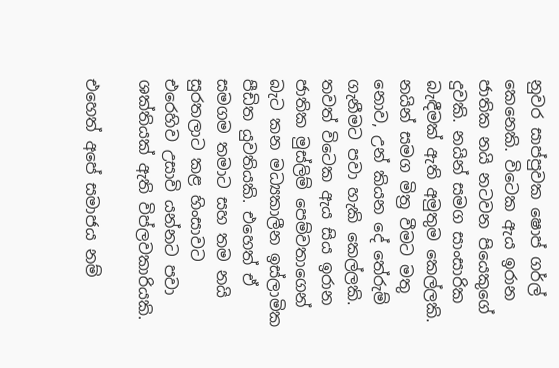නුවර සාප්පුවක ෂොප් ගර්ල් කෙනෙකි. විටෙක ඇය ඉරාන ජාතික නයි නටවන පියෙකුගේ දුවකි. නයින් සමග සාංසාරික බැඳීමක් ඇති අමුතුම කෙල්ලකි. නයින් සමග මිත්‍ර වීමට මතු නොව, උන් කියන දේ තේරුම් ගැනීමට පවා හැකි කෙල්ලකි. තවත් විටෙක ඇය සිය ඉරාන ජාතික මුස්ලිම් පෙම්වතාගෙන් බැට කන මධ්‍යකාලීන ඉස්ලාමික පීඩිත යුවතියකි. එහෙත් ඒ සමගම තමාට සහ තම නයි සුරතලාට කළ හිංසාවට එරෙහිව උසාවි යන්නට පවා ශක්තියක් ඇති විප්ලවකාරියකි.

එහෙත් අපේ සමාජය නම්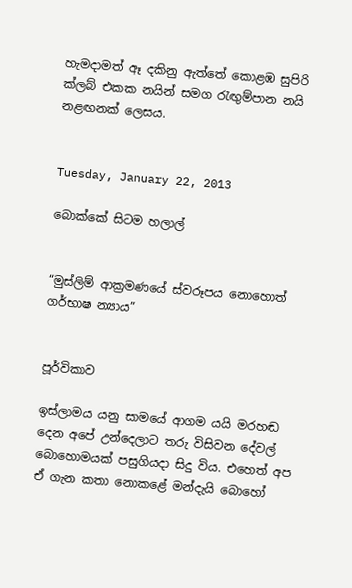හැමදාමත් ඈ දකිනු ඇත්තේ කොළඹ සුපිරි ක්ලබ් එකක නයින් සමග රැඟුම්පාන නයි නළඟනක් ලෙසය.


Tuesday, January 22, 2013

බොක්කේ සිටම හලාල්


“මුස්ලිම් ආක්‍රමණයේ ස්වරූපය නොහොත් ගර්භාෂ න්‍යාය”


පූර්විකාව

ඉස්ලාමය යනු සාමයේ ආගම යයි මරහඬ දෙන අපේ උන්දෙලාට තරු විසිවන දේවල් බොහොමයක් පසුගියදා සිදු විය. එහෙත් අප ඒ ගැන කතා නොකළේ මන්දැයි බොහෝ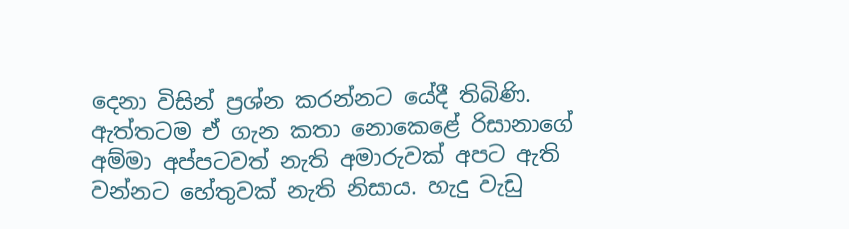දෙනා විසින් ප්‍රශ්න කරන්නට යේදී තිබිණි. ඇත්තටම ඒ ගැන කතා නොකෙළේ රිසානාගේ අම්මා අප්පටවත් නැති අමාරුවක් අපට ඇති වන්නට හේතුවක් නැති නිසාය. හැදු වැඩු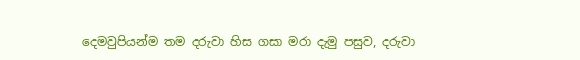දෙමවුපියන්ම තම දරුවා හිස ගසා මරා දැමු පසුව, දරුවා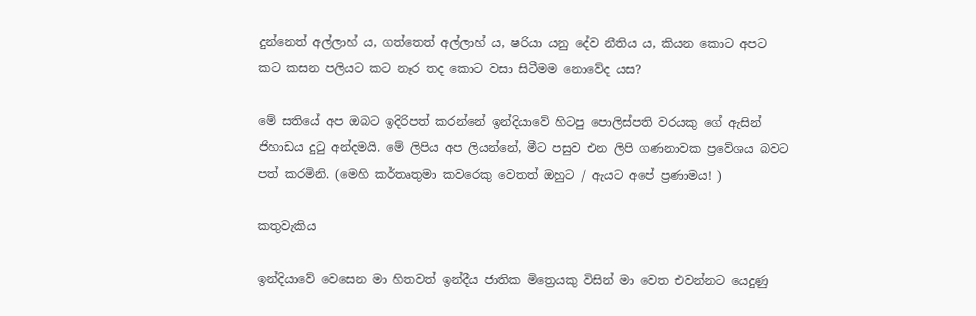දුන්නෙත් අල්ලාහ් ය, ගත්තෙත් අල්ලාහ් ය, ෂරියා යනු දේව නීතිය ය, කියන කොට අපට කට කසන පලියට කට නෑර තද කොට වසා සිටීමම නොවේද යස?

මේ සතියේ අප ඔබට ඉදිරිපත් කරන්නේ ඉන්දියාවේ හිටපු පොලිස්පති වරයකු ගේ ඇසින් ජිහාඩය දුටු අන්දමයි. මේ ලිපිය අප ලියන්නේ, මීට පසුව එන ලිපි ගණනාවක ප්‍රවේශය බවට පත් කරමිනි. (මෙහි කර්තෘතුමා කවරෙකු වෙතත් ඔහුට / ඇයට අපේ ප්‍රණාමය! )

කතුවැකිය

ඉන්දියාවේ වෙසෙන මා හිතවත් ඉන්දීය ජාතික මිත්‍රෙයකු විසින් මා වෙත එවන්නට යෙදුණු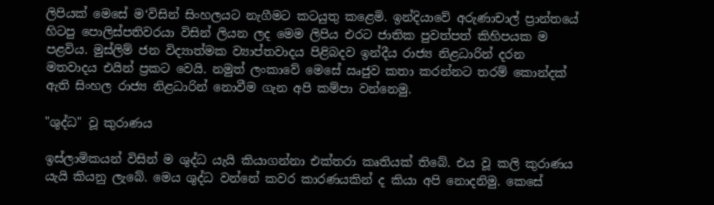ලිපියක් මෙසේ ම‘විසින් සිංහලයට නැගීමට කටයුතු ක‍ළෙමි. ඉන්දියාවේ අරුණාචාල් ප්‍රාන්තයේ හිටපු පොලිස්පතිවරයා විසින් ලියන ලද මෙම ලිපිය එරට ජාතික පුවත්පත් කිහිපයක ම පළවිය. මුස්ලිම් ජන විද්‍යාත්මක ව්‍යාප්තවාදය පිළිබදව ඉන්දීය රාජ්‍ය නිළධාරින් දරන මතවාදය එයින් ප්‍රකට වෙයි. නමුත් ලංකාවේ මෙසේ ඍජුව කතා කරන්නට තරම් කොන්දක් ඇති සිංහල රාජ්‍ය නිළධාරින් නොවීම ගැන අපි කම්පා වන්නෙමු.

"ශුද්ධ" වූ කුරාණය

ඉස්ලාමිකයන් විසින් ම ශුද්ධ යැයි කියාගන්නා එක්තරා කෘතියක් තිබේ. එය වූ කලි කුරාණය යැයි කියනු ලැබේ. මෙය ශුද්ධ වන්නේ කවර කාරණයකින් ද කියා අපි නොදනිමු. කෙසේ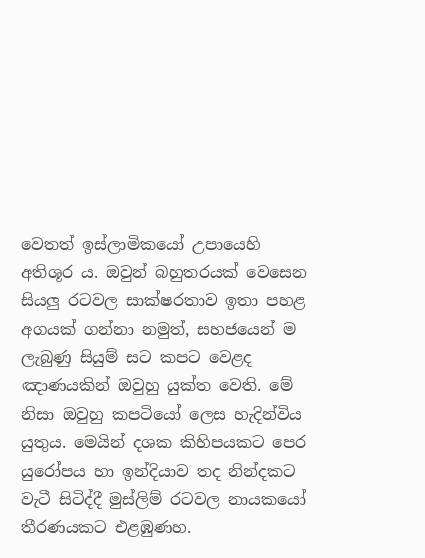වෙතත් ඉස්ලාමිකයෝ උපායෙහි අතිශූර ය. ඔවුන් බහුතරයක් වෙසෙන සියලු රටවල සාක්ෂරතාව ඉතා පහළ අගයක් ගන්නා නමුත්, සහජයෙන් ම ලැබුණු සියුම් සට කපට වෙළද ඤාණයකින් ඔවුහු යුක්ත වෙති. මේ නිසා ඔවුහු කපටියෝ ලෙස හැදින්විය යුතුය. මෙයින් දශක කිහිපයකට පෙර යුරෝපය හා ඉන්දියාව තද නින්දකට වැටී සිටිද්දී මුස්ලිම් රටවල නායකයෝ තීරණයකට එළඹුණහ.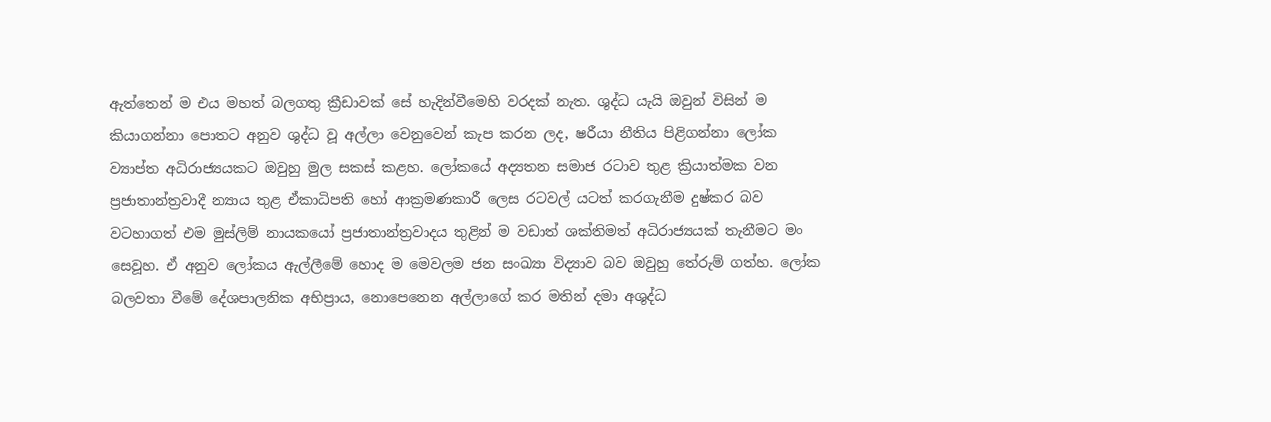ඇත්තෙන් ම එය මහත් බලගතු ක්‍රීඩාවක් සේ හැදින්වීමෙහි වරදක් නැත. ශුද්ධ යැයි ඔවුන් විසින් ම කියාගන්නා පොතට අනුව ශුද්ධ වූ අල්ලා වෙනුවෙන් කැප කරන ලද, ෂරීයා නීතිය පිළිගන්නා ලෝක ව්‍යාප්ත අධිරාජ්‍යයකට ඔවුහු මුල සකස් කළහ. ලෝකයේ අද්‍යතන සමාජ රටාව තුළ ක්‍රියාත්මක වන ප්‍රජාතාන්ත්‍රවාදී න්‍යාය තුළ ඒකාධිපති හෝ ආක්‍රමණකාරී ලෙස රටවල් යටත් කරගැනීම දුෂ්කර බව වටහාගත් එම මුස්ලිම් නායකයෝ ප්‍රජාතාන්ත්‍රවාදය තුළින් ම වඩාත් ශක්තිමත් අධිරාජ්‍යයක් තැනීමට මං සෙවූහ. ඒ අනුව ලෝකය ඇල්ලීමේ හොද ම මෙවලම ජන සංඛ්‍යා විද්‍යාව බව ඔවුහු තේරුම් ගත්හ. ලෝක බලවතා වීමේ දේශපාලනික අභිප්‍රාය, නොපෙනෙන අල්ලාගේ කර මතින් දමා අශුද්ධ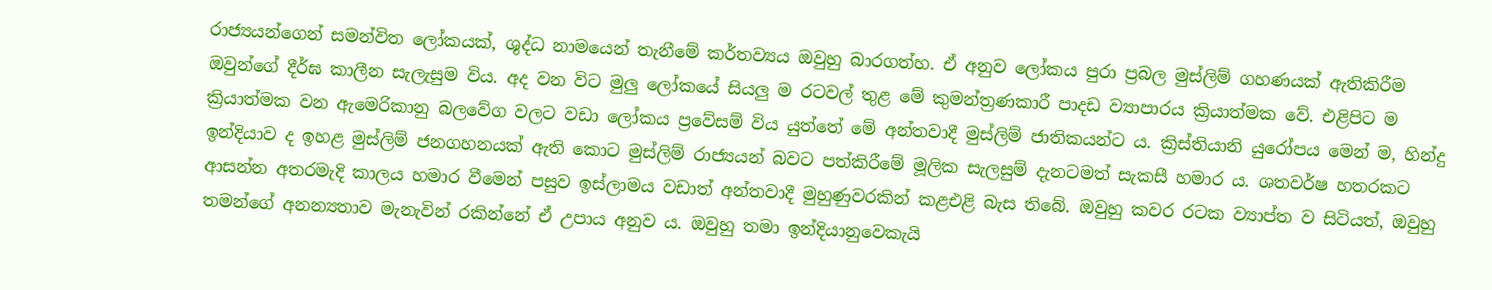රාජ්‍යයන්ගෙන් සමන්විත ලෝකයක්, ශුද්ධ නාමයෙන් තැනීමේ කර්තව්‍යය ඔවුහු බාරගත්හ. ඒ අනුව ලෝකය පුරා ප්‍රබල මුස්ලිම් ගහණයක් ඇතිකිරීම ඔවුන්ගේ දීර්ඝ කාලීන සැලැසුම විය. අද වන විට මුලු ලෝකයේ සියලු ම රටවල් තුළ මේ කුමන්ත්‍රණකාරී පාදඩ ව්‍යාපාරය ක්‍රියාත්මක වේ. එළිපිට ම ක්‍රියාත්මක වන ඇමෙරිකානු බලවේග වලට වඩා ලෝකය ප්‍රවේසම් විය යුත්තේ මේ අන්තවාදී මුස්ලිම් ජාතිකයන්ට ය. ක්‍රිස්තියානි යුරෝපය මෙන් ම, හින්දු ඉන්දියාව ද ඉහළ මුස්ලිම් ජනගහනයක් ඇති කොට මුස්ලිම් රාජ්‍යයන් බවට පත්කිරීමේ මූලික සැලසුම් දැනටමත් සැකසී හමාර ය. ශතවර්ෂ හතරකට ආසන්න අතරමැදි කාලය හමාර වීමෙන් පසුව ඉස්ලාමය වඩාත් අන්තවාදී මුහුණුවරකින් කළඑළි බැස තිබේ. ඔවුහු කවර රටක ව්‍යාප්ත ව සිටියත්, ඔවුහු තමන්ගේ අනන්‍යතාව මැනැවින් රකින්නේ ඒ උපාය අනුව ය. ඔවුහු තමා ඉන්දියානුවෙකැයි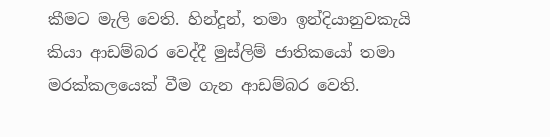කීමට මැලි වෙති. හින්දූන්, තමා ඉන්දියානුවකැයි කියා ආඩම්බර වෙද්දී මුස්ලිම් ජාතිකයෝ තමා මරක්කලයෙක් වීම ගැන ආඩම්බර වෙති.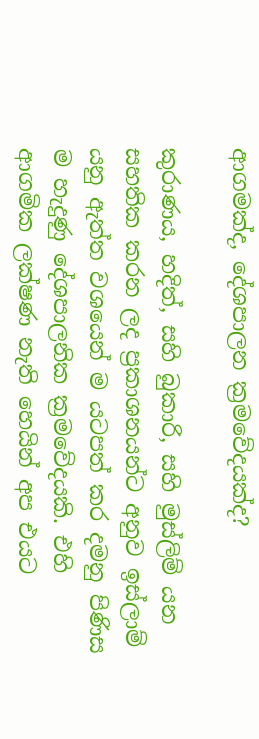ආගමක්ද, දේශපාලන ක්‍රමවේදයක්ද?

කුරාණය, හදිත්, සහි බුකාරි, සහි මුස්ලිම් යන සහතික කරන ලද ප්‍රකාශනයන්ට අනුව ඉස්ලාම් යනු ඇත්ත වශයෙන් ම යටපත් කර දමනු පිණිස ම හැදුණු දේශපාලනික ක්‍රමවේදයකි. එහි ආගමික ලක්ෂණ නැති හෙයින් අප එයට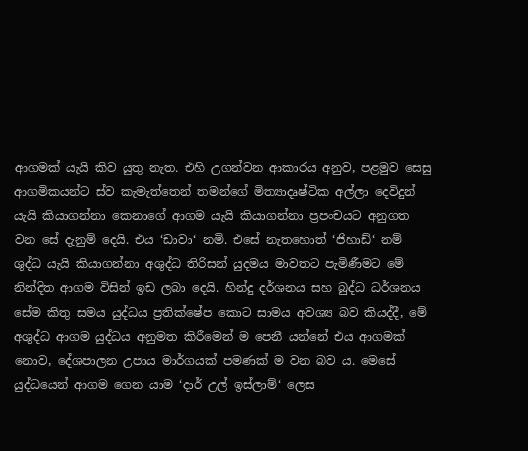ආගමක් යැයි කිව යුතු නැත. එහි උගන්වන ආකාරය අනුව, පළමුව සෙසු ආගමිකයන්ට ස්ව කැමැත්තෙන් තමන්ගේ මිත්‍යාදෘෂ්ටික අල්ලා දෙවිදුන් යැයි කියාගන්නා කෙනාගේ ආගම යැයි කියාගන්නා ප්‍රපංචයට අනුගත වන සේ දැනුම් දෙයි. එය ‘ඩාවා‘ නමි. එසේ නැතහොත් ‘ජිහාඩ්‘ නම් ශුද්ධ යැයි කියාගන්නා අශුද්ධ තිරිසන් යුදමය මාවතට පැමිණීමට මේ නින්දිත ආගම විසින් ඉඩ ලබා දෙයි. හින්දු දර්ශනය සහ බුද්ධ ධර්ශනය සේම කිතු සමය යුද්ධය ප්‍රතික්ෂේප කොට සාමය අවශ්‍ය බව කියද්දී, මේ අශුද්ධ ආගම යුද්ධය අනුමත කිරීමෙන් ම පෙනී යන්නේ එය ආගමක් නොව, දේශපාලන උපාය මාර්ගයක් පමණක් ම වන බව ය. මෙසේ යුද්ධයෙන් ආගම ගෙන යාම ‘දාර් උල් ඉස්ලාම්‘ ලෙස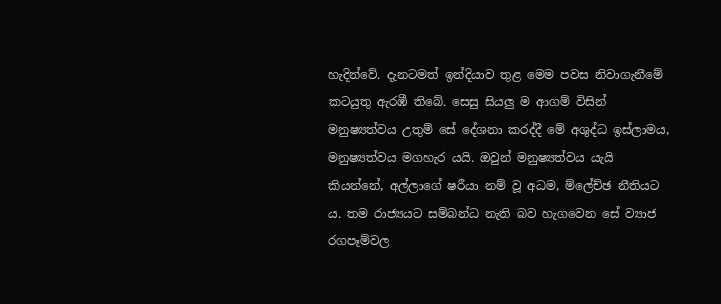හැදින්වේ. දැනටමත් ඉන්දියාව තුළ මෙම පවස නිවාගැනීමේ කටයුතු ඇරඹී තිබේ. සෙසු සියලු ම ආගම් විසින් මනුෂ්‍යත්වය උතුම් සේ දේශනා කරද්දී මේ අශුද්ධ ඉස්ලාමය, මනුෂ්‍යත්වය මගහැර යයි. ඔවුන් මනුෂ්‍යත්වය යැයි කියන්නේ, අල්ලාගේ ෂරීයා නම් වූ අධම, ම්ලේච්ඡ නීතියට ය. තම රාජ්‍යයට සම්බන්ධ නැති බව හැගවෙන සේ ව්‍යාජ රගපෑම්වල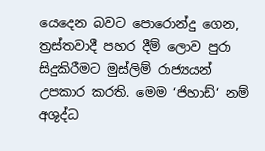යෙදෙන බවට පොරොන්දු ගෙන, ත්‍රස්තවාදී පහර දීම් ලොව පුරා සිදුකිරීමට මුස්ලිම් රාජ්‍යයන් උපකාර කරති. මෙම ‘ජිහාඩ්‘ නම් අශුද්ධ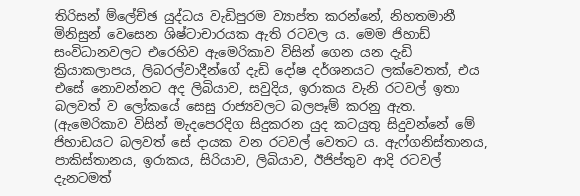තිරිසන් ම්ලේච්ඡ යුද්ධය වැඩිපුරම ව්‍යාප්ත කරන්නේ, නිහතමානී මිනිසුන් වෙසෙන ශිෂ්ටාචාරයක ඇති රටවල ය. මෙම ජිහාඩ් සංවිධානවලට එරෙහිව ඇමෙරිකාව විසින් ගෙන යන දැඩි ක්‍රියාකලාපය, ලිබරල්වාදීන්ගේ දැඩි දෝෂ දර්ශනයට ලක්වෙතත්, එය එසේ නොවන්නට අද ලිබියාව, සවුදිය, ඉරාකය වැනි රටවල් ඉතා බලවත් ව ලෝකයේ සෙසු රාජ්‍යවලට බලපෑම් කරනු ඇත.
(ඇමෙරිකාව විසින් මැදපෙරදිග සිදුකරන යුද කටයුතු සිදුවන්නේ මේ ජිහාඩයට බලවත් සේ දායක වන රටවල් වෙතට ය. ඇෆ්ගනිස්තානය, පාකිස්තානය, ඉරාකය, සිරියාව, ලිබියාව, ඊජිප්තුව ආදි රටවල් දැනටමත්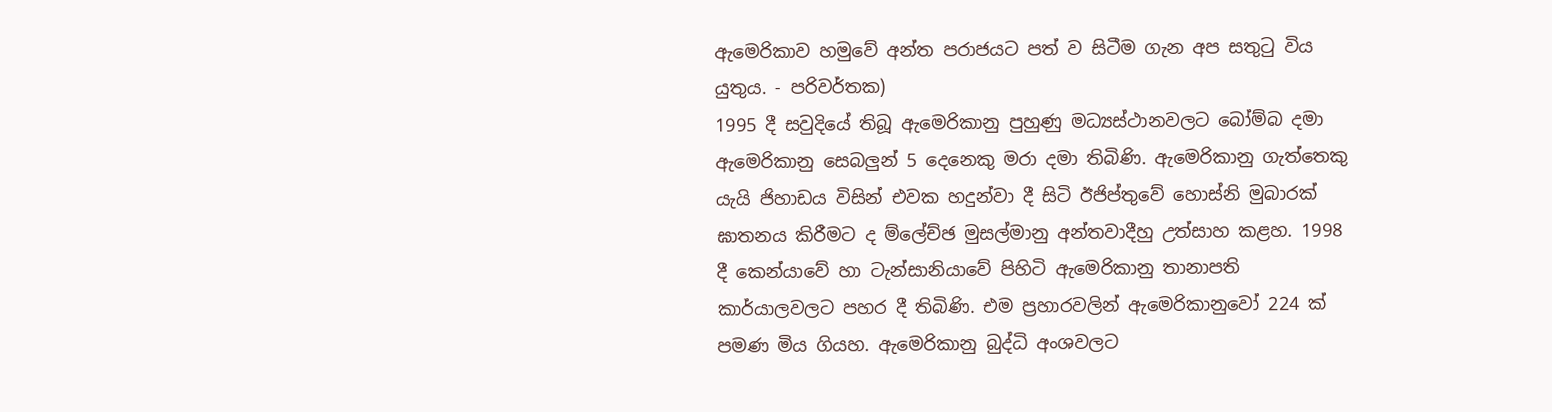ඇමෙරිකාව හමුවේ අන්ත පරාජයට පත් ව සිටීම ගැන අප සතුටු විය යුතුය. - පරිවර්තක)
1995 දී සවුදියේ තිබූ ඇමෙරිකානු පුහුණු මධ්‍යස්ථානවලට බෝම්බ දමා ඇමෙරිකානු සෙබලුන් 5 දෙනෙකු මරා දමා තිබිණි. ඇමෙරිකානු ගැත්තෙකු යැයි ජිහාඩය විසින් එවක හදුන්වා දී සිටි ඊජිප්තුවේ හොස්නි මුබාරක් ඝාතනය කිරීමට ද ම්ලේච්ඡ මුසල්මානු අන්තවාදීහු උත්සාහ කළහ. 1998 දී කෙන්යාවේ හා ටැන්සානියාවේ පිහිටි ඇමෙරිකානු තානාපති කාර්යාලවලට පහර දී තිබිණි. එම ප්‍රහාරවලින් ඇමෙරිකානුවෝ 224 ක් පමණ මිය ගියහ. ඇමෙරිකානු බුද්ධි අංශවලට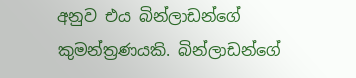අනුව එය බින්ලාඩන්ගේ කුමන්ත්‍රණයකි. බින්ලාඩන්ගේ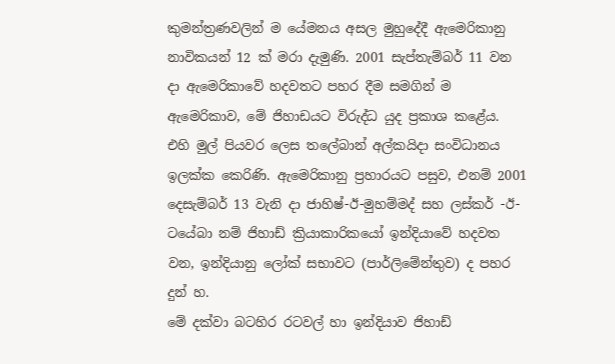කුමන්ත්‍රණවලින් ම යේමනය අසල මුහුදේදී ඇමෙරිකානු නාවිකයන් 12 ක් මරා දැමුණි. 2001 සැප්තැම්බර් 11 වන දා ඇමෙරිකාවේ හදවතට පහර දීම සමගින් ම ඇමෙරිකාව, මේ ජිහාඩයට විරුද්ධ යුද ප්‍රකාශ කළේය. එහි මුල් පියවර ලෙස තලේබාන් අල්කයිදා සංවිධානය ඉලක්ක කෙරිණි. ඇමෙරිකානු ප්‍රහාරයට පසුව, එනම් 2001 දෙසැම්බර් 13 වැනි දා ජාහිෂ්-ඊ-මුහම්මද් සහ ලස්කර් -ඊ-ටයේබා නම් ජිහාඩ් ක්‍රියාකාරිකයෝ ඉන්දියාවේ හදවත වන, ඉන්දියානු ලෝක් සභාවට (පාර්ලිමේන්තුව) ද පහර දුන් හ.
මේ දක්වා බටහිර රටවල් හා ඉන්දියාව ජිහාඩ්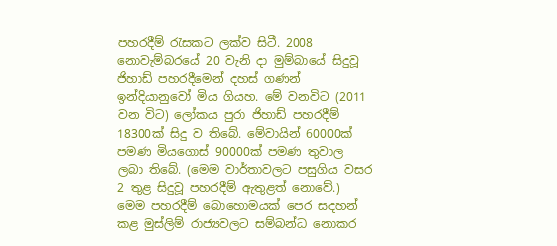පහරදීම් රැසකට ලක්ව සිටී. 2008 නොවැම්බරයේ 20 වැනි දා මුම්බායේ සිදුවූ ජිහාඩ් පහරදීමෙන් දහස් ගණන් ඉන්දියානුවෝ මිය ගියහ. මේ වනවිට (2011 වන විට) ලෝකය පුරා ජිහාඩ් පහරදීම් 18300ක් සිදු ව තිබේ. මේවායින් 60000ක් පමණ මියගොස් 90000ක් පමණ තුවාල ලබා තිබේ. (මෙම වාර්තාවලට පසුගිය වසර 2 තුළ සිදුවූ පහරදීම් ඇතුළත් නොවේ.)
මෙම පහරදීම් බොහොමයක් පෙර සදහන් කළ මුස්ලිම් රාජ්‍යවලට සම්බන්ධ නොකර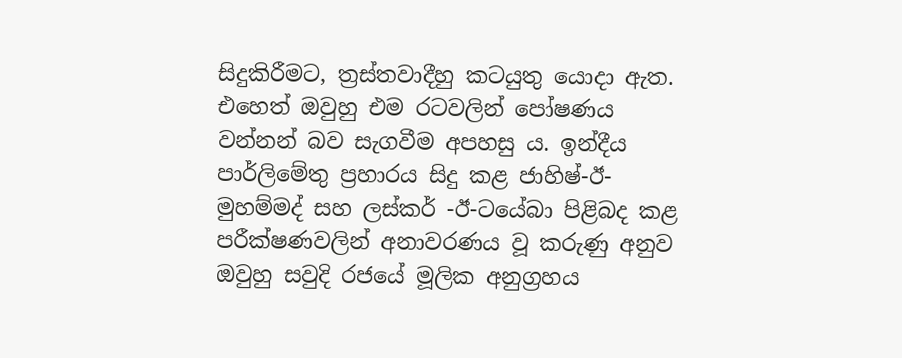සිදුකිරීමට, ත්‍රස්තවාදීහු කටයුතු යොදා ඇත. එහෙත් ඔවුහු එම රටවලින් පෝෂණය වන්නන් බව සැගවීම අපහසු ය. ඉන්දීය පාර්ලිමේතු ප්‍රහාරය සිදු කළ ජාහිෂ්-ඊ-මුහම්මද් සහ ලස්කර් -ඊ-ටයේබා පිළිබද කළ පරීක්ෂණවලින් අනාවරණය වූ කරුණු අනුව ඔවුහු සවුදි රජයේ මූලික අනුග්‍රහය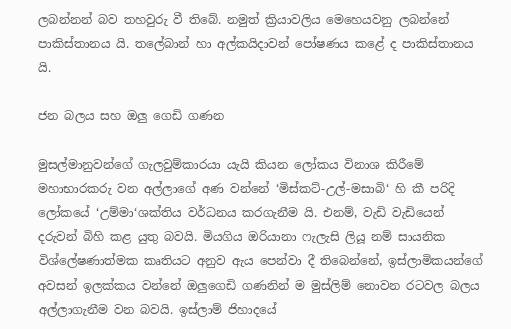ලබන්නන් බව තහවුරු වී තිබේ. නමුත් ක්‍රියාවලිය මෙහෙයවනු ලබන්නේ පාකිස්තානය යි. තලේබාන් හා අල්කයිදාවන් පෝෂණය කළේ ද පාකිස්තානය යි.

ජන බලය සහ ඔලු ගෙඩි ගණන

මුසල්මානුවන්ගේ ගැලවුම්කාරයා යැයි කියන ලෝකය විනාශ කිරීමේ මහාභාරකරු වන අල්ලාගේ අණ වන්නේ ‘මිස්කට්-උල්-මසාබි‘ හි කී පරිදි ලෝකයේ ‘උම්මා‘ශක්තිය වර්ධනය කරගැනීම යි. එනම්, වැඩි වැඩියෙන් දරුවන් බිහි කළ යුතු බවයි. මියගිය ඔරියානා ෆැලැසි ලියූ නම් සායනික විශ්ලේෂණාත්මක කෘතියට අනුව ඇය පෙන්වා දී තිබෙන්නේ, ඉස්ලාමිකයන්ගේ අවසන් ඉලක්කය වන්නේ ඔලුගෙඩි ගණනින් ම මුස්ලිම් නොවන රටවල බලය අල්ලාගැනීම වන බවයි. ඉස්ලාම් ජිහාදයේ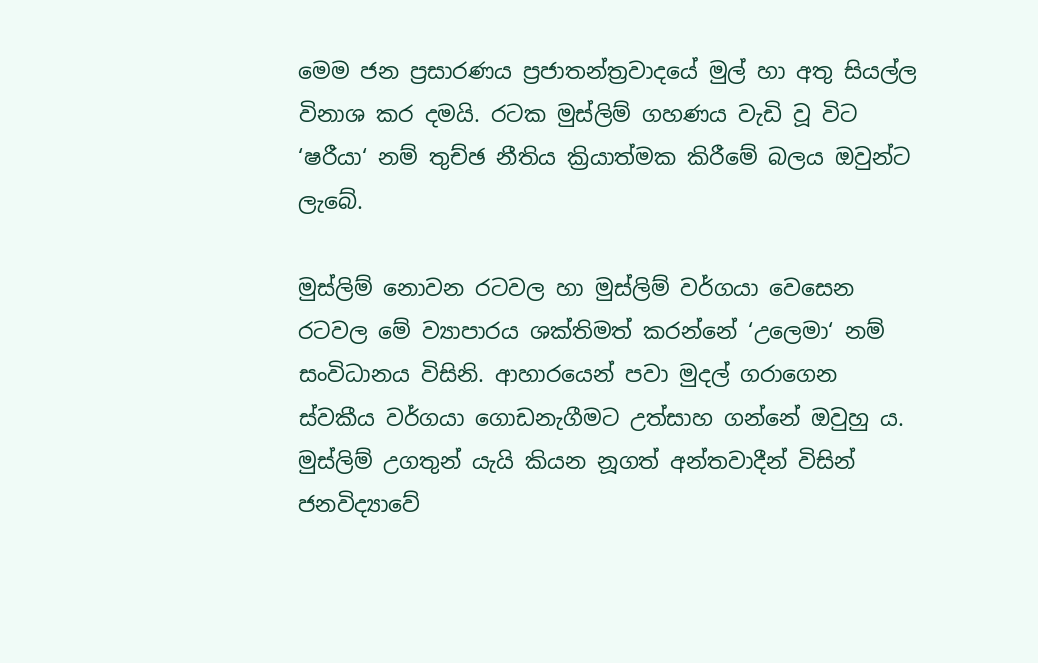මෙම ජන ප්‍රසාරණය ප්‍රජාතන්ත්‍රවාදයේ මුල් හා අතු සියල්ල විනාශ කර දමයි. රටක මුස්ලිම් ගහණය වැඩි වූ විට ‘ෂරීයා‘ නම් තුච්ඡ නීතිය ක්‍රියාත්මක කිරීමේ බලය ඔවුන්ට ලැබේ.

මුස්ලිම් නොවන රටවල හා මුස්ලිම් වර්ගයා වෙසෙන රටවල මේ ව්‍යාපාරය ශක්තිමත් කරන්නේ ‘උලෙමා‘ නම් සංවිධානය විසිනි. ආහාරයෙන් පවා මුදල් ගරාගෙන ස්වකීය වර්ගයා ගොඩනැගීමට උත්සාහ ගන්නේ ඔවුහු ය. මුස්ලිම් උගතුන් යැයි කියන නූගත් අන්තවාදීන් විසින් ජනවිද්‍යාවේ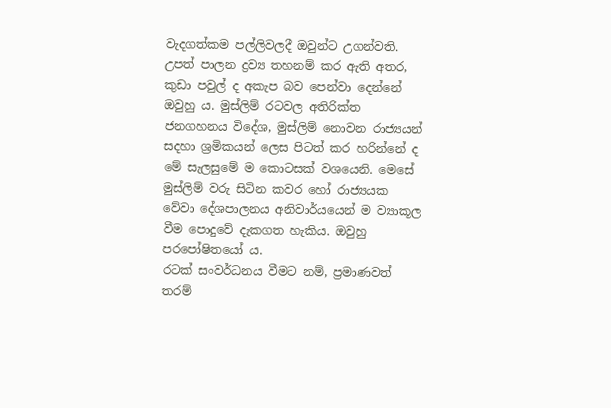වැදගත්කම පල්ලිවලදී ඔවුන්ට උගන්වති. උපත් පාලන ද්‍රව්‍ය තහනම් කර ඇති අතර, කුඩා පවුල් ද අකැප බව පෙන්වා දෙන්නේ ඔවුහු ය. මුස්ලිම් රටවල අතිරික්ත ජනගහනය විදේශ, මුස්ලිම් නොවන රාජ්‍යයන් සදහා ශ්‍රමිකයන් ලෙස පිටත් කර හරින්නේ ද මේ සැලසුමේ ම කොටසක් වශයෙනි. මෙසේ මුස්ලිම් වරු සිටින කවර හෝ රාජ්‍යයක වේවා දේශපාලනය අනිවාර්යයෙන් ම ව්‍යාකූල වීම පොදුවේ දැකගත හැකිය. ඔවුහු පරපෝෂිතයෝ ය.
රටක් සංවර්ධනය වීමට නම්, ප්‍රමාණවත් තරම්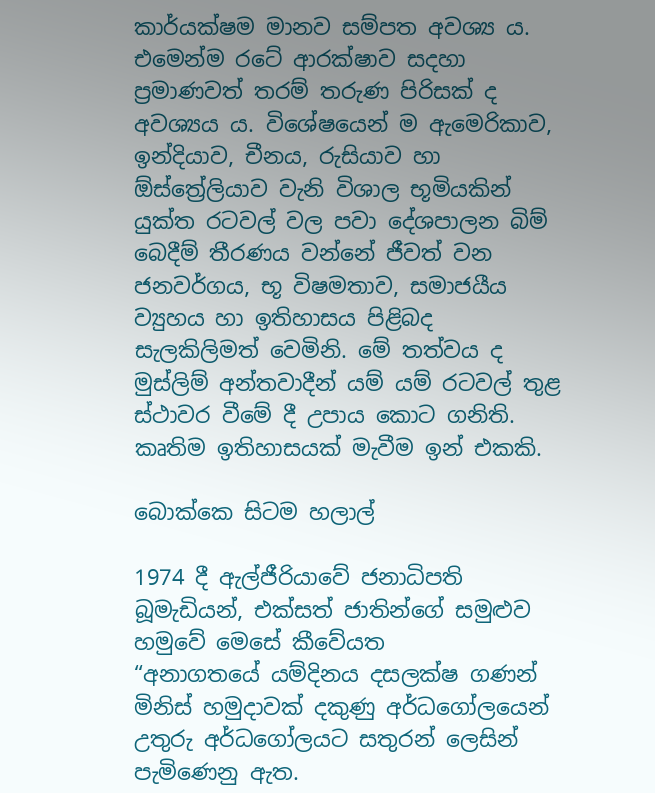කාර්යක්ෂම මානව සම්පත අවශ්‍ය ය. එමෙන්ම රටේ ආරක්ෂාව සදහා ප්‍රමාණවත් තරම් තරුණ පිරිසක් ද අවශ්‍යය ය. විශේෂයෙන් ම ඇමෙරිකාව, ඉන්දියාව, චීනය, රුසියාව හා ඕස්ත්‍රේලියාව වැනි විශාල භූමියකින් යුක්ත රටවල් වල පවා දේශපාලන බිම් බෙදීම් තීරණය වන්නේ ජීවත් වන ජනවර්ගය, භූ විෂමතාව, සමාජයීය ව්‍යුහය හා ඉතිහාසය පිළිබද සැලකිලිමත් වෙමිනි. මේ තත්වය ද මුස්ලිම් අන්තවාදීන් යම් යම් රටවල් තුළ ස්ථාවර වීමේ දී උපාය කොට ගනිති. කෘතිම ඉතිහාසයක් මැවීම ඉන් එකකි.

බොක්කෙ සිටම හලාල්

1974 දී ඇල්ජීරියාවේ ජනාධිපති බූමැඩියන්, එක්සත් ජාතින්ගේ සමුළුව හමුවේ මෙසේ කීවේයත
“අනාගතයේ යම්දිනය දසලක්ෂ ගණන් මිනිස් හමුදාවක් දකුණු අර්ධගෝලයෙන් උතුරු අර්ධගෝලයට සතුරන් ලෙසින් පැමිණෙනු ඇත.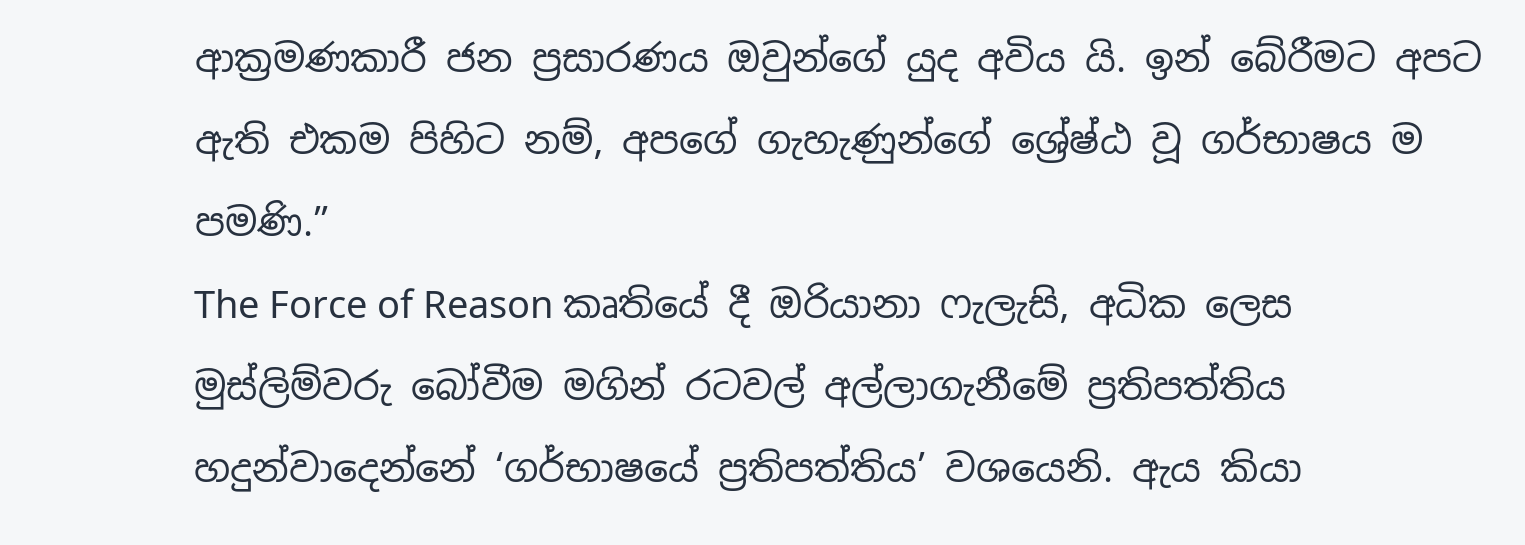ආක්‍රමණකාරී ජන ප්‍රසාරණය ඔවුන්ගේ යුද අවිය යි. ඉන් බේරීමට අපට ඇති එකම පිහිට නම්, අපගේ ගැහැණුන්ගේ ශ්‍රේෂ්ඨ වූ ගර්භාෂය ම පමණි.”
The Force of Reason කෘතියේ දී ඔරියානා ෆැලැසි, අධික ලෙස මුස්ලිම්වරු බෝවීම මගින් රටවල් අල්ලාගැනීමේ ප්‍රතිපත්තිය හදුන්වාදෙන්නේ ‘ගර්භාෂයේ ප්‍රතිපත්තිය’ වශයෙනි. ඇය කියා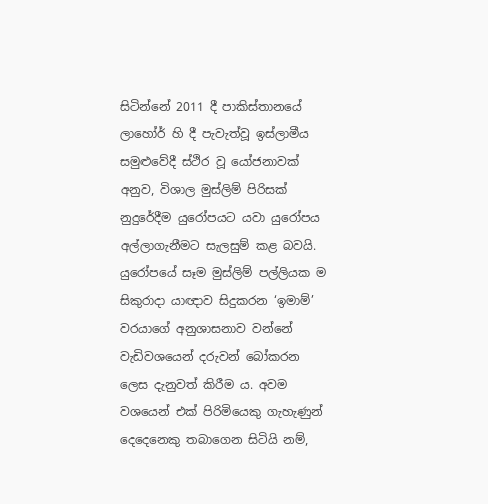සිටින්නේ 2011 දී පාකිස්තානයේ ලාහෝර් හි දී පැවැත්වූ ඉස්ලාමීය සමුළුවේදී ස්ථිර වූ යෝජනාවක් අනුව, විශාල මුස්ලිම් පිරිසක් නුදුරේදීම යුරෝපයට යවා යුරෝපය අල්ලාගැනීමට සැලසුම් කළ බවයි. යුරෝපයේ සෑම මුස්ලිම් පල්ලියක ම සිකුරාදා යාඥාව සිදුකරන ‘ඉමාම්’ වරයාගේ අනුශාසනාව වන්නේ වැඩිවශයෙන් දරුවන් බෝකරන ලෙස දැනුවත් කිරීම ය. අවම වශයෙන් එක් පිරිමියෙකු ගැහැණුන් දෙදෙනෙකු තබාගෙන සිටියි නම්,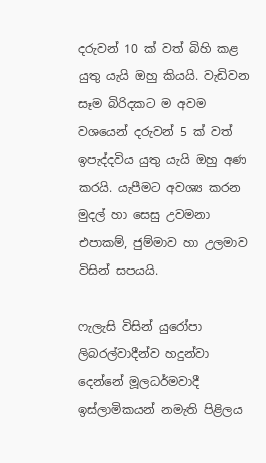දරුවන් 10 ක් වත් බිහි කළ යුතු යැයි ඔහු කියයි. වැඩිවන සෑම බිරිදකට ම අවම වශයෙන් දරුවන් 5 ක් වත් ඉපැද්දවිය යුතු යැයි ඔහු අණ කරයි. යැපීමට අවශ්‍ය කරන මුදල් හා සෙසු උවමනා එපාකම්, ජුම්මාව හා උලමාව විසින් සපයයි.

ෆැලැසි විසින් යුරෝපා ලිබරල්වාදීන්ව හදුන්වා දෙන්නේ මූලධර්මවාදී ඉස්ලාමිකයන් නමැති පිළිලය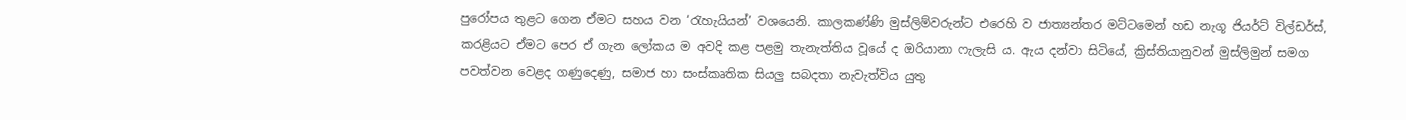පුරෝපය තුළට ගෙන ඒමට සහය වන ‘රැහැයියන්’ වශයෙනි. කාලකණ්ණි මුස්ලිම්වරුන්ට එරෙහි ව ජාත්‍යන්තර මට්ටමෙන් හඩ නැගූ ජියර්ට් විල්ඩර්ස්, කරළියට ඒමට පෙර ඒ ගැන ලෝකය ම අවදි කළ පළමු තැනැත්තිය වූයේ ද ඔරියානා ෆැලැසි ය. ඇය දන්වා සිටියේ, ක්‍රිස්තියානුවන් මුස්ලිමුන් සමග පවත්වන වෙළද ගණුදෙණු, සමාජ හා සංස්කෘතික සියලු සබදතා නැවැත්විය යුතු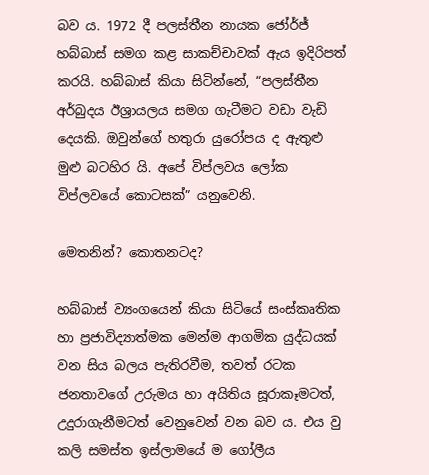බව ය. 1972 දී පලස්තීන නායක ජෝර්ජ් හබ්බාස් සමග කළ සාකච්චාවක් ඇය ඉදිරිපත් කරයි. හබ්බාස් කියා සිටින්නේ, “පලස්තීන අර්බුදය ඊශ්‍රායලය සමග ගැටීමට වඩා වැඩි දෙයකි. ඔවුන්ගේ හතුරා යුරෝපය ද ඇතුළු මුළු බටහිර යි. අපේ විප්ලවය ලෝක විප්ලවයේ කොටසක්” යනුවෙනි.

මෙතනින්? කොතනටද?

හබ්බාස් ව්‍යංගයෙන් කියා සිටියේ සංස්කෘතික හා ප්‍රජාවිද්‍යාත්මක මෙන්ම ආගමික යුද්ධයක් වන සිය බලය පැතිරවීම, තවත් රටක ජනතාවගේ උරුමය හා අයිතිය සූරාකෑමටත්, උදුරාගැනීමටත් වෙනුවෙන් වන බව ය. එය වු කලි සමස්ත ඉස්ලාමයේ ම ගෝලීය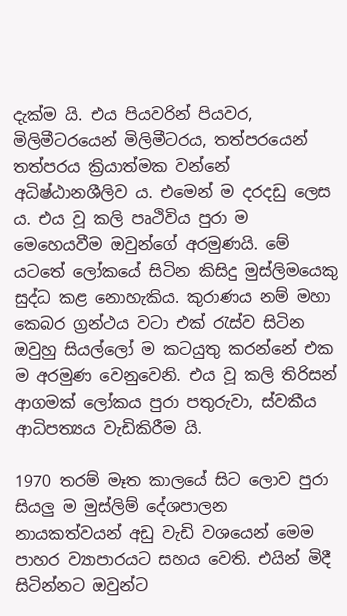දැක්ම යි. එය පියවරින් පියවර, මිලිමීටරයෙන් මිලිමීටරය, තත්පරයෙන් තත්පරය ක්‍රියාත්මක වන්නේ අධිෂ්ඨානශීලිව ය. එමෙන් ම දරදඩු ලෙස ය. එය වූ කලි පෘථිවිය පුරා ම මෙහෙයවීම ඔවුන්ගේ අරමුණයි. මේ යටතේ ලෝකයේ සිටින කිසිදු මුස්ලිමයෙකු සුද්ධ කළ නොහැකිය. කුරාණය නම් මහා කෙබර ග්‍රන්ථය වටා එක් රැස්ව සිටින ඔවුහු සියල්ලෝ ම කටයුතු කරන්නේ එක ම අරමුණ වෙනුවෙනි. එය වූ කලි තිරිසන් ආගමක් ලෝකය පුරා පතුරුවා, ස්වකීය ආධිපත්‍යය වැඩිකිරීම යි.

1970 තරම් මෑත කාලයේ සිට ලොව පුරා සියලු ම මුස්ලිම් දේශපාලන නායකත්වයන් අඩු වැඩි වශයෙන් මෙම පාහර ව්‍යාපාරයට සහය වෙති. එයින් මිදී සිටින්නට ඔවුන්ට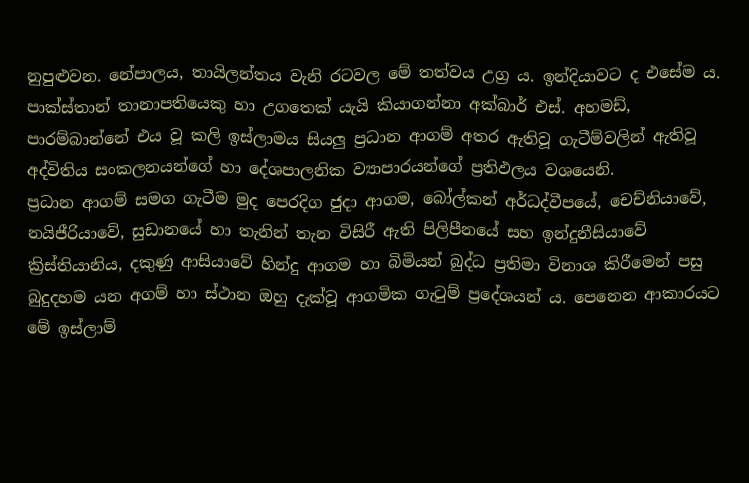නුපුළුවන. නේපාලය, තායිලන්තය වැනි රටවල මේ තත්වය උග්‍ර ය. ඉන්දියාවට ද එසේම ය. පාක්ස්තාන් තානාපතියෙකු හා උගතෙක් යැයි කියාගන්නා අක්බාර් එස්. අහමඩ්, පාරම්බාන්නේ එය වූ කලි ඉස්ලාමය සියලු ප්‍රධාන ආගම් අතර ඇතිවූ ගැටීම්වලින් ඇතිවූ අද්විතිය සංකලනයන්ගේ හා දේශපාලනික ව්‍යාපාරයන්ගේ ප්‍රතිඵලය වශයෙනි.
ප්‍රධාන ආගම් සමග ගැටීම මුද පෙරදිග ජුදා ආගම, බෝල්කන් අර්ධද්වීපයේ, චෙච්නියාවේ, නයිජීරියාවේ, සුඩානයේ හා තැනින් තැන විසිරී ඇති පිලිපීනයේ සහ ඉන්දුනීසියාවේ ක්‍රිස්තියානිය, දකුණු ආසියාවේ හින්දු ආගම හා බිමියන් බුද්ධ ප්‍රතිමා විනාශ කිරීමෙන් පසු බුදුදහම යන අගම් හා ස්ථාන ඔහු දැක්වූ ආගමික ගැටුම් ප්‍රදේශයන් ය. පෙනෙන ආකාරයට මේ ඉස්ලාම්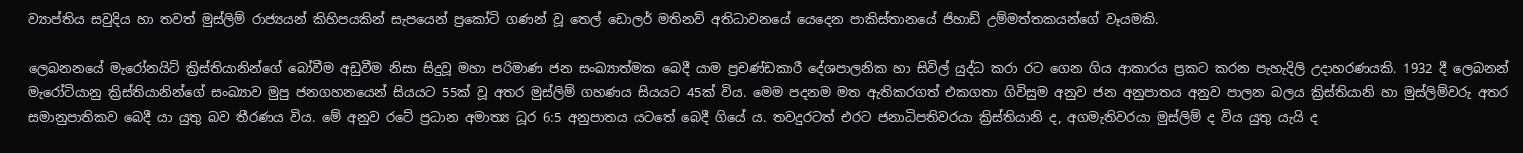ව්‍යාප්තිය සවුදිය හා තවත් මුස්ලිම් රාජ්‍යයන් කිහිපයකින් සැපයෙන් ප්‍රකෝටි ගණන් වූ තෙල් ඩොලර් මතිනව් අතිධාවනයේ යෙදෙන පාකිස්තානයේ ජිහාඩ් උම්මත්තකයන්ගේ වෑයමකි.

ලෙබනනයේ මැරෝනයිට් ක්‍රිස්තියානින්ගේ බෝවීම අඩුවීම නිසා සිදුවූ මහා පරිමාණ ජන සංඛ්‍යාත්මක බෙදී යාම ප්‍රචණ්ඩකාරී දේශපාලනික හා සිවිල් යුද්ධ කරා රට ගෙන ගිය ආකාරය ප්‍රකට කරන පැහැදිලි උදාහරණයකි. 1932 දී ලෙබනන් මැරෝටියානු ක්‍රිස්තියානින්ගේ සංඛ්‍යාව මුපු ජනගහනයෙන් සියයට 55ක් වූ අතර මුස්ලිම් ගහණය සියයට 45ක් විය. මෙම පදනම මත ඇතිකරගත් එකගතා ගිවිසුම අනුව ජන අනුපාතය අනුව පාලන බලය ක්‍රිස්තියානි හා මුස්ලිම්වරු අතර සමානුපාතිකව බෙදී යා යුතු බව තීරණය විය. මේ අනුව රටේ ප්‍රධාන අමාත්‍ය ධූර 6:5 අනුපාතය යටතේ බෙදී ගියේ ය. තවදුරටත් එරට ජනාධිපතිවරයා ක්‍රිස්තියානි ද, අගමැතිවරයා මුස්ලිම් ද විය යුතු යැයි ද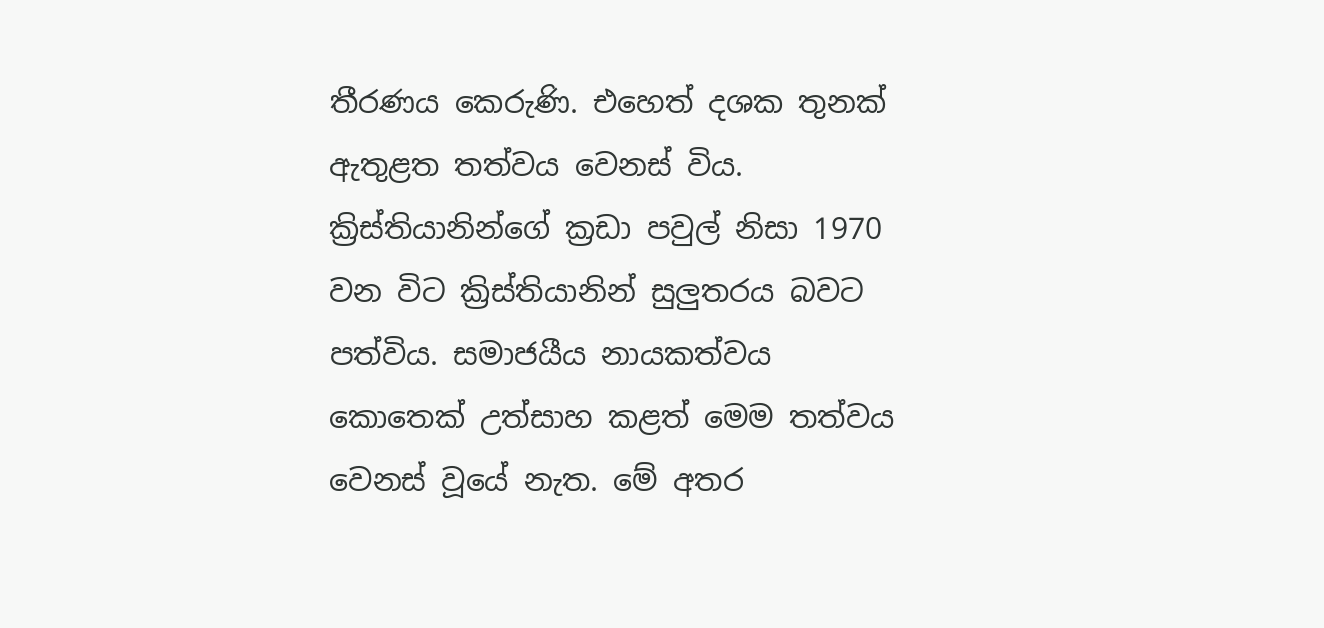තීරණය කෙරුණි. එහෙත් දශක තුනක් ඇතුළත තත්වය වෙනස් විය. ක්‍රිස්තියානින්ගේ ක්‍රඩා පවුල් නිසා 1970 වන විට ක්‍රිස්තියානින් සුලුතරය බවට පත්විය. සමාජයීය නායකත්වය කොතෙක් උත්සාහ කළත් මෙම තත්වය වෙනස් වූයේ නැත. මේ අතර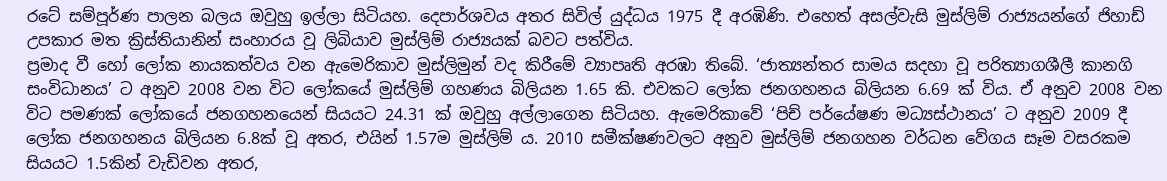රටේ සම්පූර්ණ පාලන බලය ඔවුහු ඉල්ලා සිටියහ. දෙපාර්ශවය අතර සිවිල් යුද්ධය 1975 දී අරඹිණි. එහෙත් අසල්වැසි මුස්ලිම් රාජ්‍යයන්ගේ ජිහාඩ් උපකාර මත ක්‍රිස්තියානින් සංහාරය වූ ලිබියාව මුස්ලිම් රාජ්‍යයක් බවට පත්විය.
ප්‍රමාද වී හෝ ලෝක නායකත්වය වන ඇමෙරිකාව මුස්ලිමුන් වද කිරීමේ ව්‍යාපෘති අරඹා තිබේ. ‘ජාත්‍යන්තර සාමය සදහා වූ පරිත්‍යාගශීලී කානගි සංවිධානය’ ට අනුව 2008 වන විට ලෝකයේ මුස්ලිම් ගහණය බිලියන 1.65 කි. එවකට ලෝක ජනගහනය බිලියන 6.69 ක් විය. ඒ අනුව 2008 වන විට පමණක් ලෝකයේ ජනගහනයෙන් සියයට 24.31 ක් ඔවුහු අල්ලාගෙන සිටියහ. ඇමෙරිකාවේ ‘පිච් පර්යේෂණ මධ්‍යස්ථානය’ ට අනුව 2009 දී ලෝක ජනගහනය බිලියන 6.8ක් වූ අතර, එයින් 1.57ම මුස්ලිම් ය. 2010 සමීක්ෂණවලට අනුව මුස්ලිම් ජනගහන වර්ධන වේගය සෑම වසරකම සියයට 1.5කින් වැඩිවන අතර,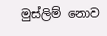මුස්ලිම් නොව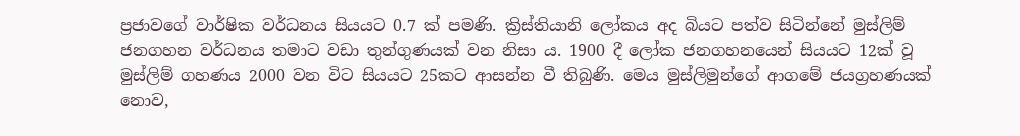ප්‍රජාවගේ වාර්ෂික වර්ධනය සියයට 0.7 ක් පමණි. ක්‍රිස්තියානි ලෝකය අද බියට පත්ව සිටින්නේ මුස්ලිම් ජනගහන වර්ධනය තමාට වඩා තුන්ගුණයක් වන නිසා ය. 1900 දී ලෝක ජනගහනයෙන් සියයට 12ක් වූ මුස්ලිම් ගහණය 2000 වන විට සියයට 25කට ආසන්න වී තිබුණි. මෙය මුස්ලිමුන්ගේ ආගමේ ජයග්‍රහණයක් නොව,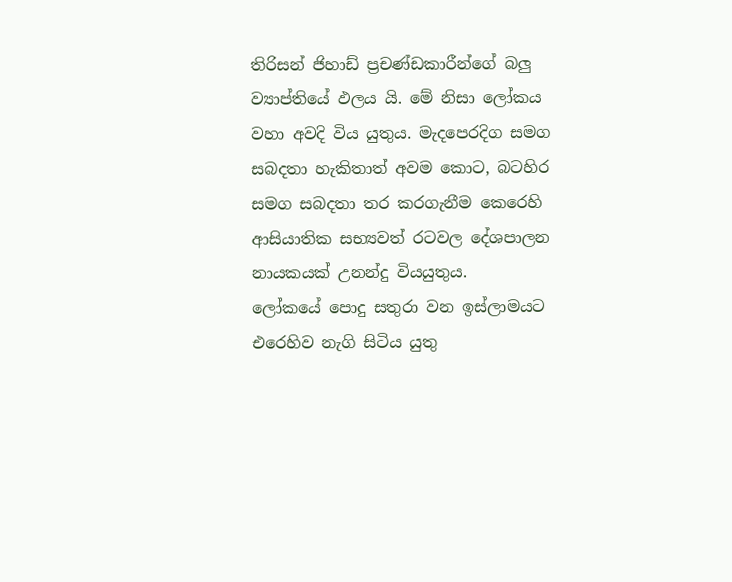තිරිසන් ජිහාඩ් ප්‍රචණ්ඩකාරීන්ගේ බලු ව්‍යාප්තියේ ඵලය යි. මේ නිසා ලෝකය වහා අවදි විය යුතුය. මැදපෙරදිග සමග සබදතා හැකිතාත් අවම කොට, බටහිර සමග සබදතා තර කරගැනීම කෙරෙහි ආසියාතික සභ්‍යවත් රටවල දේශපාලන නායකයක් උනන්දු වියයුතුය.
ලෝකයේ පොදු සතුරා වන ඉස්ලාමයට එරෙහිව නැගි සිටිය යුතු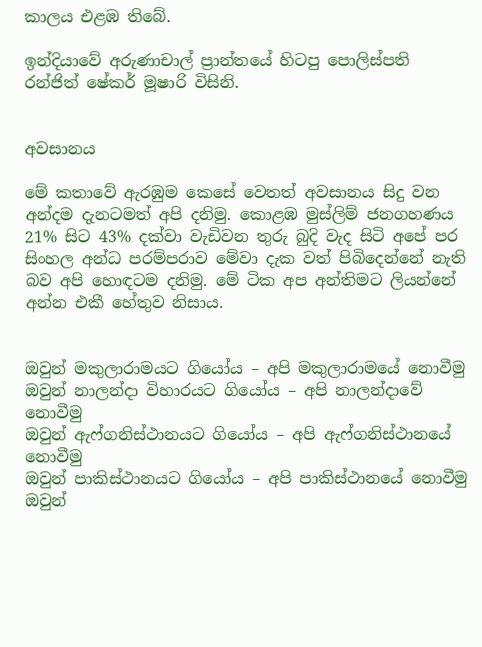කාලය එළඹ තිබේ.

ඉන්දියාවේ අරුණාචාල් ප්‍රාන්තයේ හිටපු පොලිස්පති රන්ජිත් ෂේකර් මූෂාරි විසිනි.


අවසානය

මේ කතාවේ ඇරඹුම කෙසේ වෙතත් අවසානය සිදු වන අන්දම දැනටමත් අපි දනිමු. කොළඹ මුස්ලිම් ජනගහණය 21% සිට 43% දක්වා වැඩිවන තුරු බුදි වැද සිටි අපේ පර සිංහල අන්ධ පරම්පරාව මේවා දැක වත් පිබිදෙන්නේ නැති බව අපි හොඳටම දනිමු. මේ ටික අප අන්තිමට ලියන්නේ අන්න එකී හේතුව නිසාය.


ඔවුන් මකුලාරාමයට ගියෝය – අපි මකුලාරාමයේ නොවීමු
ඔවුන් නාලන්දා විහාරයට ගියෝය – අපි නාලන්දාවේ නොවීමු
ඔවුන් ඇෆ්ගනිස්ථානයට ගියෝය – අපි ඇෆ්ගනිස්ථානයේ නොවීමු
ඔවුන් පාකිස්ථානයට ගියෝය – අපි පාකිස්ථානයේ නොවීමු
ඔවුන්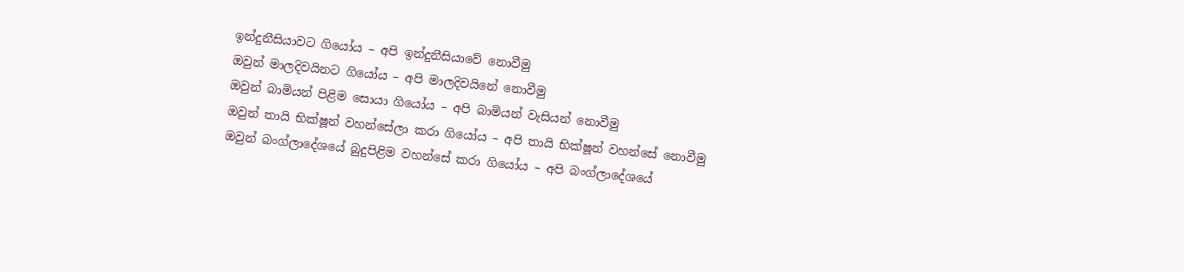ඉන්දුනීසියාවට ගියෝය – අපි ඉන්දුනීසියාවේ නොවීමු
ඔවුන් මාලදිවයිනට ගියෝය – අපි මාලදිවයිනේ නොවීමු
ඔවුන් බාමියන් පිළිම සොයා ගියෝය – අපි බාමියන් වැසියන් නොවීමු
ඔවුන් තායි භික්ෂූන් වහන්සේලා කරා ගියෝය – අපි තායි භික්ෂූන් වහන්සේ නොවීමු
ඔවුන් බංග්ලාදේශයේ බුදුපිළිම වහන්සේ කරා ගියෝය – අපි බංග්ලාදේශයේ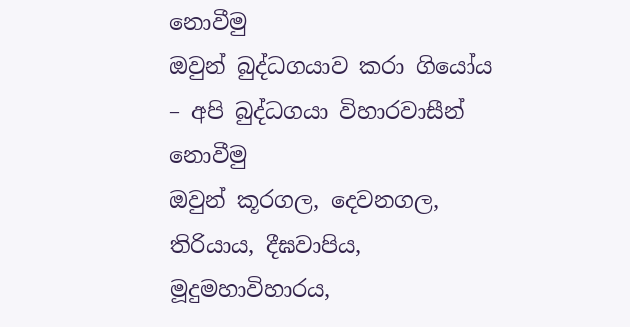නොවීමු
ඔවුන් බුද්ධගයාව කරා ගියෝය – අපි බුද්ධගයා විහාරවාසීන් නොවීමු
ඔවුන් කූරගල, දෙවනගල, තිරියාය, දීඝවාපිය, මූදුමහාවිහාරය,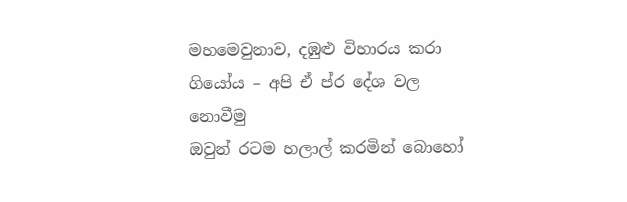මහමෙවුනාව, දඹුළු විහාරය කරා ගියෝය – අපි ඒ ප්ර දේශ වල නොවීමු
ඔවුන් රටම හලාල් කරමින් බොහෝ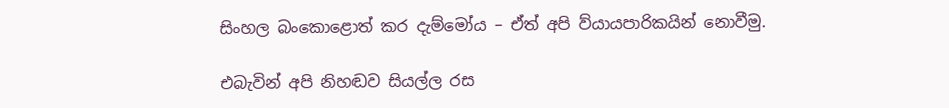සිංහල බංකොළොත් කර දැම්මෝය – ඒත් අපි ව්යායපාරිකයින් නොවීමු.

එබැවින් අපි නිහඬව සියල්ල රස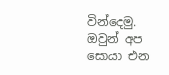වින්දෙමු. ඔවුන් අප සොයා එන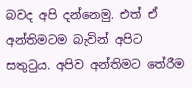බවද අපි දන්නෙමු. එත් ඒ අන්තිමටම බැවින් අපිට සතුටුය. අපිව අන්තිමට තේරීම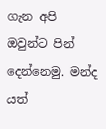ගැන අපි ඔවුන්ට පින් දෙන්නෙමු. මන්ද යත්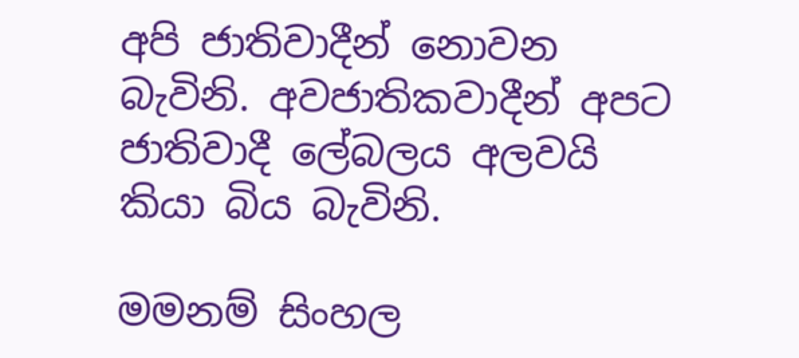අපි ජාතිවාදීන් නොවන බැවිනි. අවජාතිකවාදීන් අපට ජාතිවාදී ලේබලය අලවයි කියා බිය බැවිනි.

මමනම් සිංහල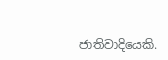ජාතිවාදියෙකි.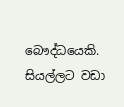බෞද්ධයෙකි. සියල්ලට වඩා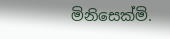මිනිසෙක්මි.